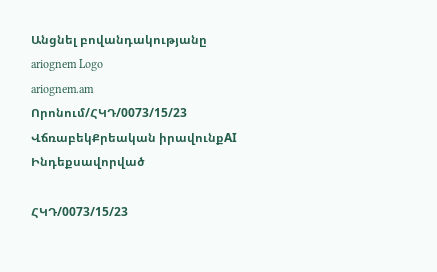Անցնել բովանդակությանը
ariognem Logo
ariognem.am
Որոնում/ՀԿԴ/0073/15/23
ՎճռաբեկՔրեական իրավունքAI Ինդեքսավորված

ՀԿԴ/0073/15/23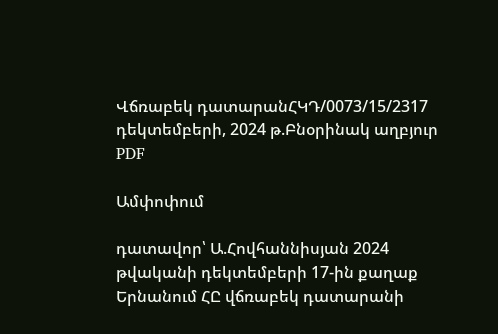Վճռաբեկ դատարանՀԿԴ/0073/15/2317 դեկտեմբերի, 2024 թ.Բնօրինակ աղբյուր
PDF

Ամփոփում

դատավոր՝ Ա.Հովհաննիսյան 2024 թվականի դեկտեմբերի 17-ին քաղաք Երնանում ՀԸ վճռաբեկ դատարանի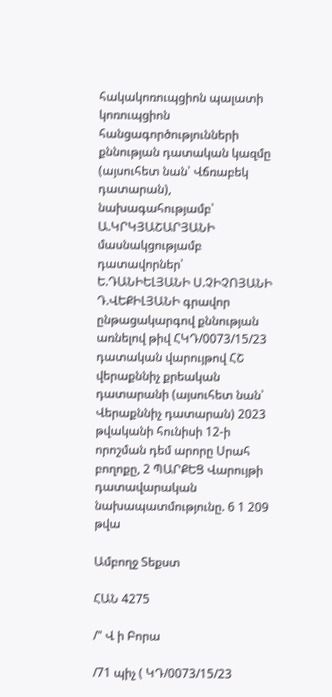հակակոռուպցիոն պալատի կոռուպցիոն հանցագործությունների քննության դատական կազմը (այսուհետ նան՝ Վճռաբեկ դատարան), նախագահությամբ՝ Ա.ԿՐԿՅԱՇԱՐՅԱՆԻ մասնակցությամբ դատավորներ՝ Ե.ԴԱՆԻԵԼՅԱՆԻ Ս.ՉԻՉՈՅԱՆԻ Դ.ՎԵՔԻԼՅԱՆԻ գրավոր ընթացակարգով քննության առնելով թիվ ՀԿԴ/0073/15/23 դատական վարույթով ՀՇ վերաքննիչ քրեական դատարանի (այսուհետ նան՝ Վերաքննիչ դատարան) 2023 թվականի հունիսի 12-ի որոշման դեմ արորը Սրահ բողոքը, 2 ՊԱՐՔԵՑ Վարույթի դատավարական նախապատմությունը. 6 1 209 թվա

Ամբողջ Տեքստ

ՀԱՆ 4275

/" Վ ի Բորա

/71 պիչ ( ԿԴ/0073/15/23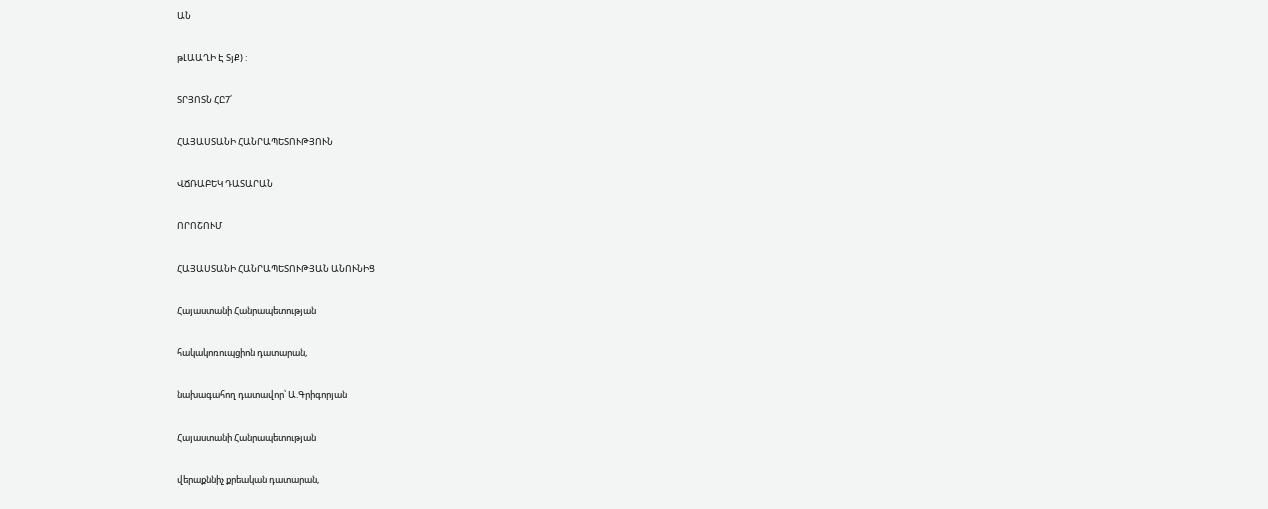ԱՆ

թԼԱԱՂԻ Է ՏյՔ) :

ՏՐՅՈՏՆ ՀԸ7՛

ՀԱՅԱՍՏԱՆԻ ՀԱՆՐԱՊԵՏՈՒԹՅՈՒՆ

ՎՃՌԱԲԵԿ ԴԱՏԱՐԱՆ

ՈՐՈՇՈՒՄ

ՀԱՅԱՍՏԱՆԻ ՀԱՆՐԱՊԵՏՈՒԹՅԱՆ ԱՆՈՒՆԻՑ

Հայաստանի Հանրապետության

հակակոռուպցիոն դատարան,

նախագահող դատավոր՝ Ա.Գրիգորյան

Հայաստանի Հանրապետության

վերաքննիչ քրեական դատարան,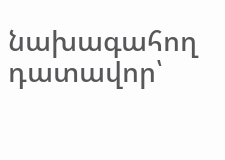նախագահող դատավոր՝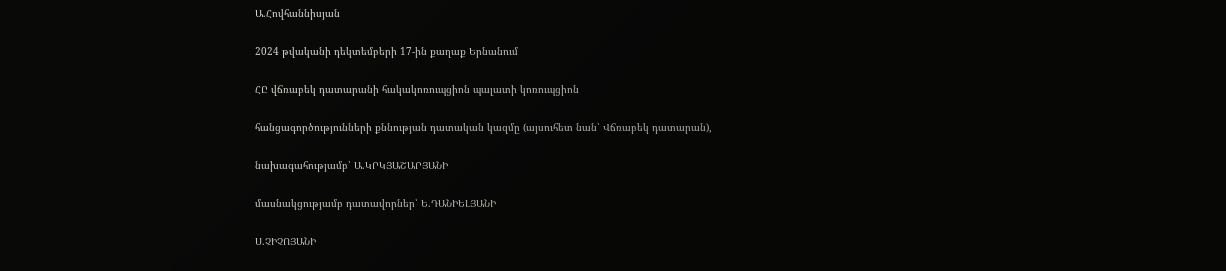Ա.Հովհաննիսյան

2024 թվականի դեկտեմբերի 17-ին քաղաք Երնանում

ՀԸ վճռաբեկ դատարանի հակակոռուպցիոն պալատի կոռուպցիոն

հանցագործությունների քննության դատական կազմը (այսուհետ նան՝ Վճռաբեկ դատարան),

նախագահությամբ՝ Ա.ԿՐԿՅԱՇԱՐՅԱՆԻ

մասնակցությամբ դատավորներ՝ Ե.ԴԱՆԻԵԼՅԱՆԻ

Ս.ՉԻՉՈՅԱՆԻ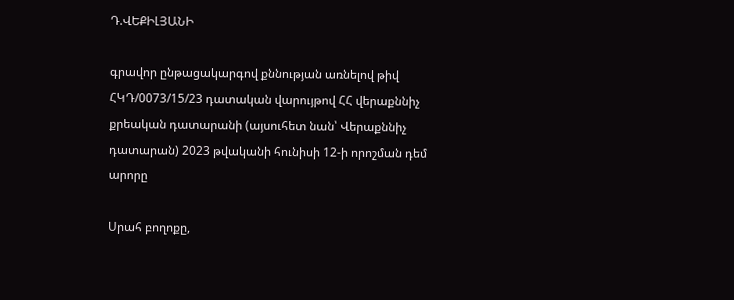Դ.ՎԵՔԻԼՅԱՆԻ

գրավոր ընթացակարգով քննության առնելով թիվ ՀԿԴ/0073/15/23 դատական վարույթով ՀՀ վերաքննիչ քրեական դատարանի (այսուհետ նան՝ Վերաքննիչ դատարան) 2023 թվականի հունիսի 12-ի որոշման դեմ արորը

Սրահ բողոքը,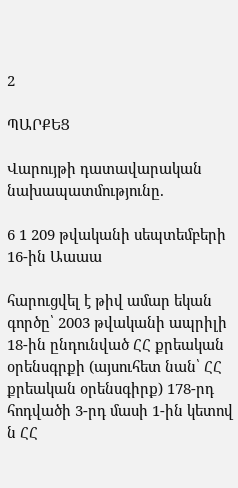2

ՊԱՐՔԵՑ

Վարույթի դատավարական նախապատմությունը.

6 1 209 թվականի սեպտեմբերի 16-ին Աաաա

հարուցվել է թիվ ամար եկան գործը՝ 2003 թվականի ապրիլի 18-ին ընդունված ՀՀ քրեական օրենսգրքի (այսուհետ նան՝ ՀՀ քրեական օրենսգիրք) 178-րդ հոդվածի 3-րդ մասի 1-ին կետով ն ՀՀ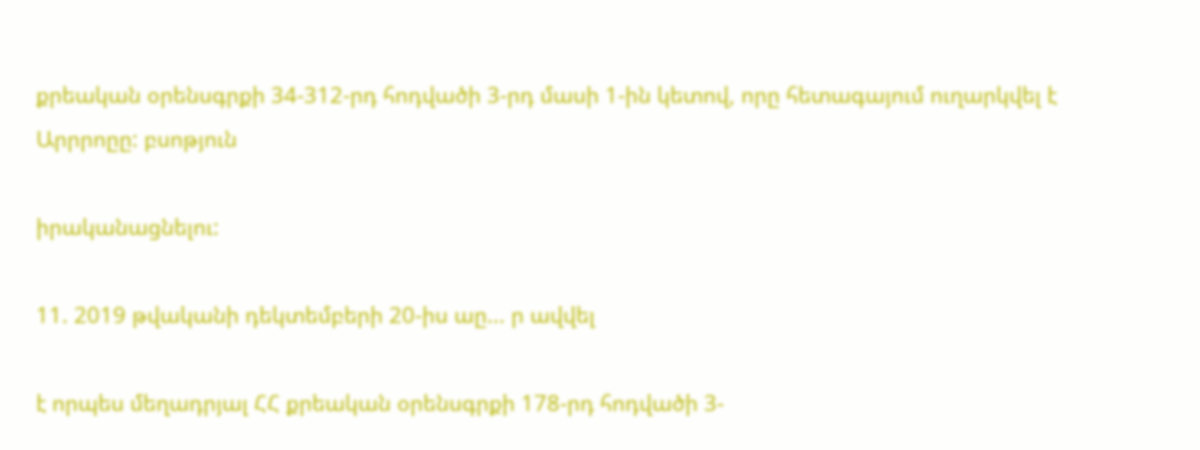քրեական օրենսգրքի 34-312-րդ հոդվածի 3-րդ մասի 1-ին կետով, որը հետագայում ուղարկվել է Արրրոըը: բսոթյուն

իրականացնելու:

11. 2019 թվականի դեկտեմբերի 20-իս աը... ր ավվել

է որպես մեղադրյալ ՀՀ քրեական օրենսգրքի 178-րդ հոդվածի 3-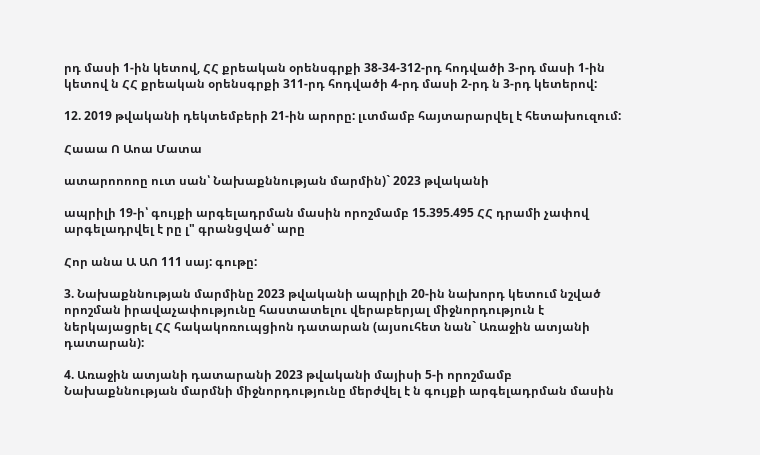րդ մասի 1-ին կետով, ՀՀ քրեական օրենսգրքի 38-34-312-րդ հոդվածի 3-րդ մասի 1-ին կետով ն ՀՀ քրեական օրենսգրքի 311-րդ հոդվածի 4-րդ մասի 2-րդ ն 3-րդ կետերով:

12. 2019 թվականի դեկտեմբերի 21-ին արորը: լւտմամբ հայտարարվել է հետախուզում:

Հաաա Ո Աոա Մատա

ատարոոոոը ուտ սան՝ Նախաքննության մարմին)` 2023 թվականի

ապրիլի 19-ի՝ գույքի արգելադրման մասին որոշմամբ 15.395.495 ՀՀ դրամի չափով արգելադրվել է րը լ" գրանցված՝ արը

Հոր անա Ա ԱՈ 111 սայ: գութը:

3. Նախաքննության մարմինը 2023 թվականի ապրիլի 20-ին նախորդ կետում նշված որոշման իրավաչափությունը հաստատելու վերաբերյալ միջնորդություն է ներկայացրել ՀՀ հակակոռուպցիոն դատարան (այսուհետ նան` Առաջին ատյանի դատարան):

4. Առաջին ատյանի դատարանի 2023 թվականի մայիսի 5-ի որոշմամբ Նախաքննության մարմնի միջնորդությունը մերժվել է ն գույքի արգելադրման մասին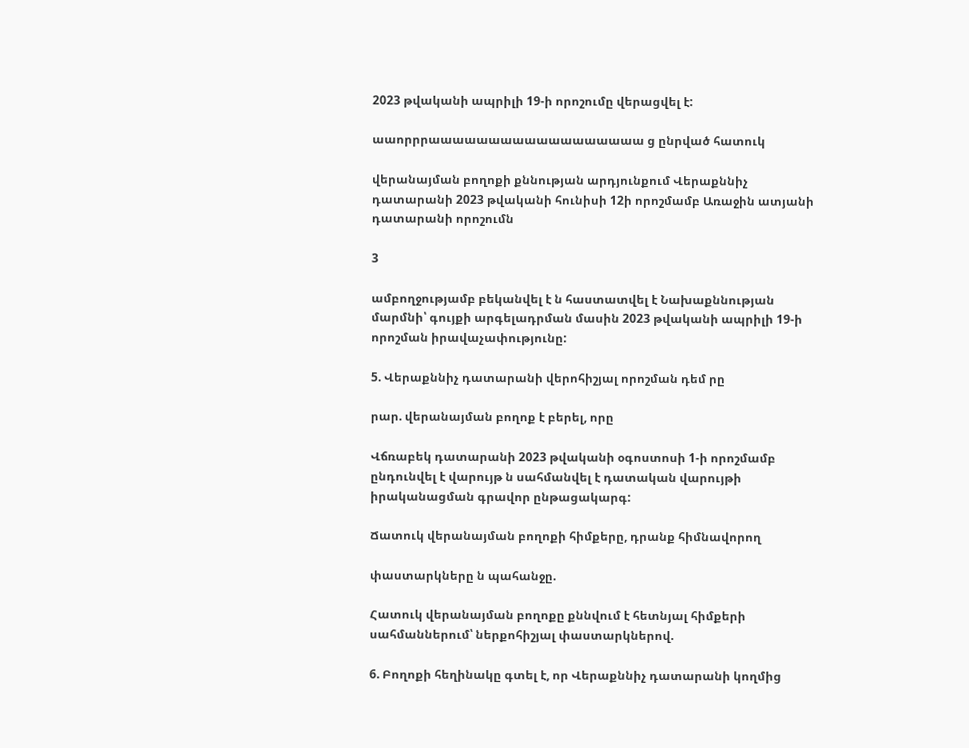2023 թվականի ապրիլի 19-ի որոշումը վերացվել է:

աաորրրաաաաաաաաաաաաաաաաաա ց ընրված հատուկ

վերանայման բողոքի քննության արդյունքում Վերաքննիչ դատարանի 2023 թվականի հունիսի 12ի որոշմամբ Առաջին ատյանի դատարանի որոշումն

3

ամբողջությամբ բեկանվել է ն հաստատվել է Նախաքննության մարմնի՝ գույքի արգելադրման մասին 2023 թվականի ապրիլի 19-ի որոշման իրավաչափությունը:

5. Վերաքննիչ դատարանի վերոհիշյալ որոշման դեմ րը

րար. վերանայման բողոք է բերել, որը

Վճռաբեկ դատարանի 2023 թվականի օգոստոսի 1-ի որոշմամբ ընդունվել է վարույթ ն սահմանվել է դատական վարույթի իրականացման գրավոր ընթացակարգ:

Ճատուկ վերանայման բողոքի հիմքերը, դրանք հիմնավորող

փաստարկները ն պահանջը.

Հատուկ վերանայման բողոքը քննվում է հետնյալ հիմքերի սահմաններում՝ ներքոհիշյալ փաստարկներով.

6. Բողոքի հեղինակը գտել է, որ Վերաքննիչ դատարանի կողմից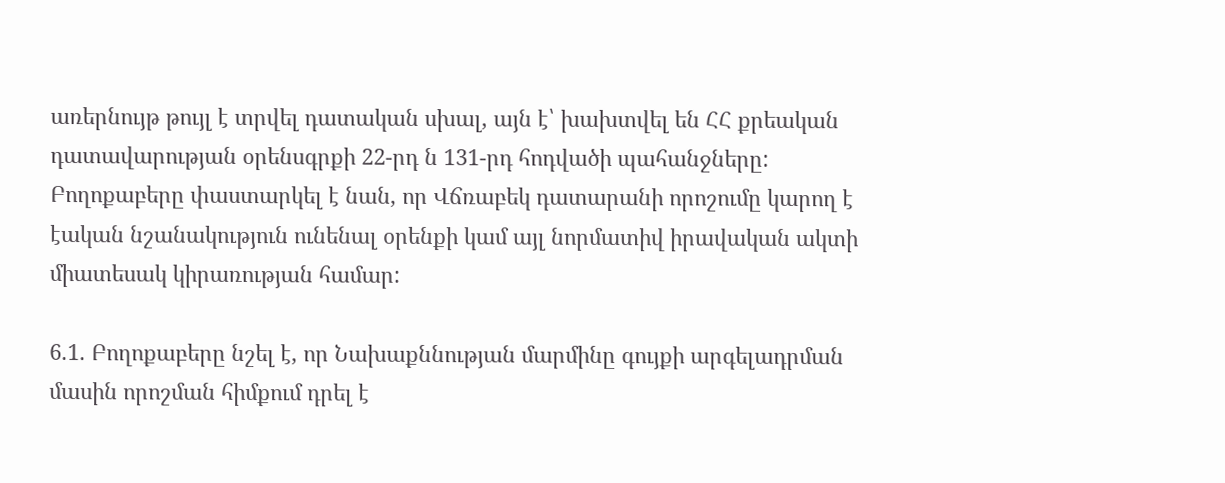առերնույթ թույլ է տրվել դատական սխալ, այն է՝ խախտվել են ՀՀ քրեական դատավարության օրենսգրքի 22-րդ ն 131-րդ հոդվածի պահանջները: Բողոքաբերը փաստարկել է նան, որ Վճռաբեկ դատարանի որոշումը կարող է էական նշանակություն ունենալ օրենքի կամ այլ նորմատիվ իրավական ակտի միատեսակ կիրառության համար:

6.1. Բողոքաբերը նշել է, որ Նախաքննության մարմինը գույքի արգելադրման մասին որոշման հիմքում դրել է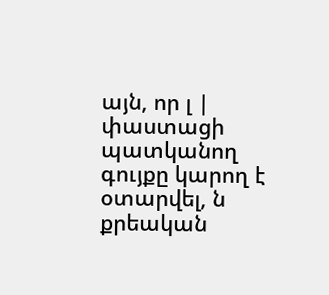այն, որ լ | փաստացի պատկանող գույքը կարող է օտարվել, ն քրեական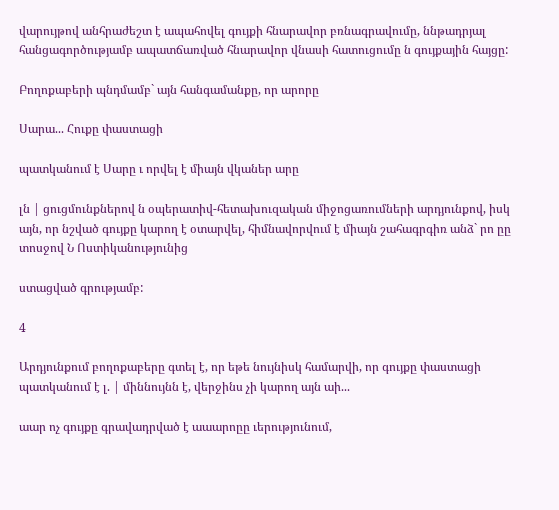վարույթով անհրաժեշտ է ապահովել գույքի հնարավոր բռնագրավումը, ննթադրյալ հանցագործությամբ ապատճառված հնարավոր վնասի հատուցումը ն գույքային հայցը:

Բողոքաբերի պնդմամբ` այն հանգամանքը, որ արորը

Սարա... Հուքը փաստացի

պատկանում է Սարը ւ որվել է միայն վկաներ արը

լն | ցուցմունքներով ն օպերատիվ-հետախուզական միջոցառումների արդյունքով, իսկ այն, որ նշված գույքը կարող է օտարվել, հիմնավորվում է միայն շահագրգիռ անձ` րո ըը տոսջով Ն Ոստիկանությունից

ստացված գրությամբ:

4

Արդյունքում բողոքաբերը գտել է, որ եթե նույնիսկ համարվի, որ գույքը փաստացի պատկանում է լ. | միննույնն է, վերջինս չի կարող այն աի...

աար ոչ գույքը գրավադրված է աաարոըը ւերությունում,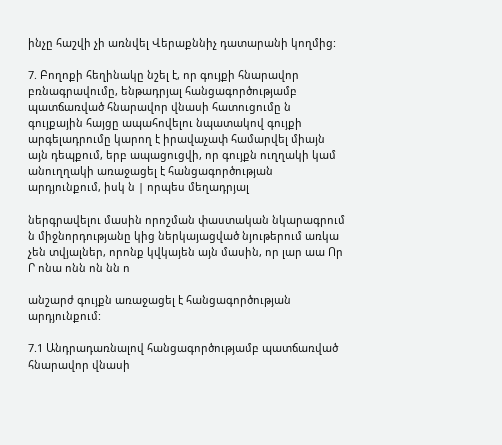ինչը հաշվի չի առնվել Վերաքննիչ դատարանի կողմից:

7. Բողոքի հեղինակը նշել է, որ գույքի հնարավոր բռնագրավումը, ենթադրյալ հանցագործությամբ պատճառված հնարավոր վնասի հատուցումը ն գույքային հայցը ապահովելու նպատակով գույքի արգելադրումը կարող է իրավաչափ համարվել միայն այն դեպքում, երբ ապացուցվի, որ գույքն ուղղակի կամ անուղղակի առաջացել է հանցագործության արդյունքում, իսկ ն | որպես մեղադրյալ

ներգրավելու մասին որոշման փաստական նկարագրում ն միջնորդությանը կից ներկայացված նյութերում առկա չեն տվյալներ, որոնք կվկայեն այն մասին, որ լար աա Որ Ր ոնա ոնն ոն նն ո

անշարժ գույքն առաջացել է հանցագործության արդյունքում:

7.1 Անդրադառնալով հանցագործությամբ պատճառված հնարավոր վնասի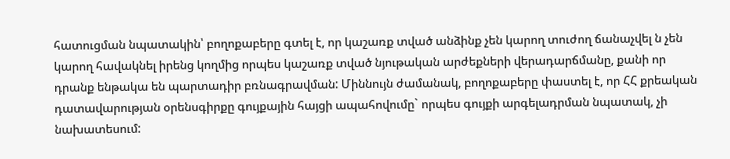հատուցման նպատակին՝ բողոքաբերը գտել է, որ կաշառք տված անձինք չեն կարող տուժող ճանաչվել ն չեն կարող հավակնել իրենց կողմից որպես կաշառք տված նյութական արժեքների վերադարճմանը, քանի որ դրանք ենթակա են պարտադիր բռնագրավման: Միննույն ժամանակ, բողոքաբերը փաստել է, որ ՀՀ քրեական դատավարության օրենսգիրքը գույքային հայցի ապահովումը` որպես գույքի արգելադրման նպատակ, չի նախատեսում: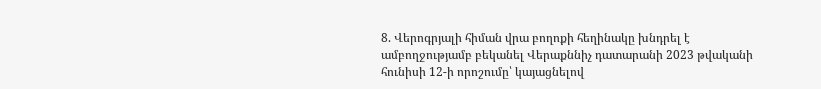8. Վերոգրյալի հիման վրա բողոքի հեղինակը խնդրել է ամբողջությամբ բեկանել Վերաքննիչ դատարանի 2023 թվականի հունիսի 12-ի որոշումը՝ կայացնելով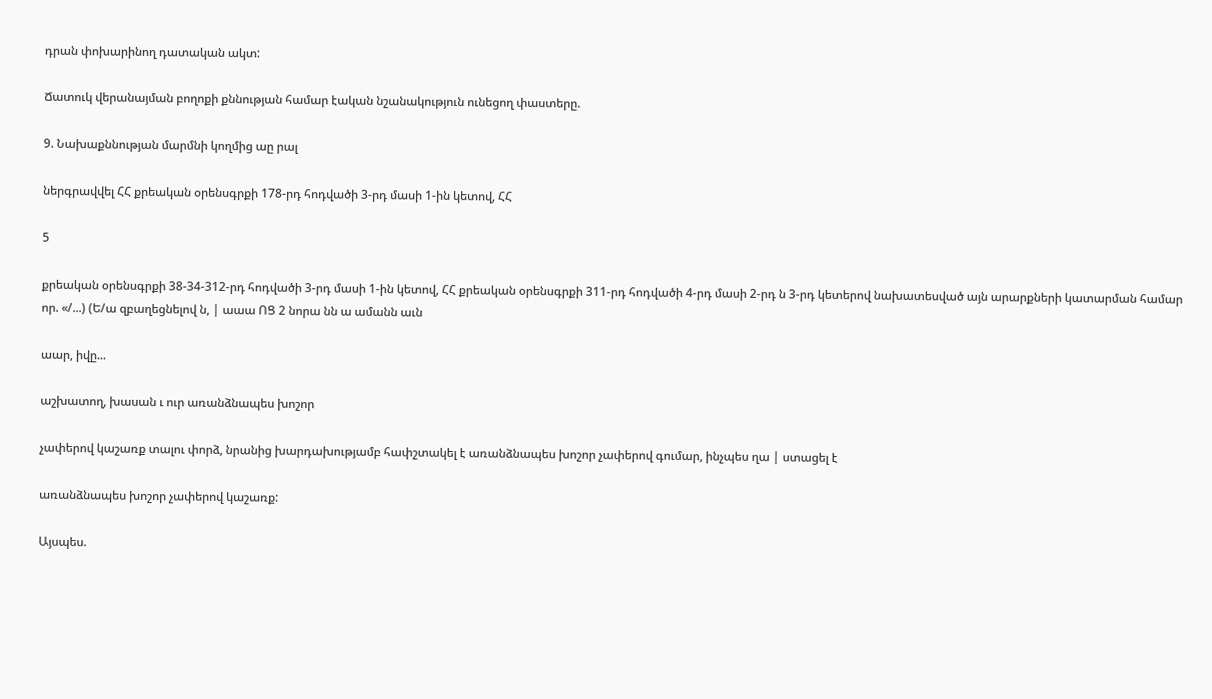դրան փոխարինող դատական ակտ:

Ճատուկ վերանայման բողոքի քննության համար էական նշանակություն ունեցող փաստերը.

9. Նախաքննության մարմնի կողմից աը րալ

ներգրավվել ՀՀ քրեական օրենսգրքի 178-րդ հոդվածի 3-րդ մասի 1-ին կետով, ՀՀ

5

քրեական օրենսգրքի 38-34-312-րդ հոդվածի 3-րդ մասի 1-ին կետով, ՀՀ քրեական օրենսգրքի 311-րդ հոդվածի 4-րդ մասի 2-րդ ն 3-րդ կետերով նախատեսված այն արարքների կատարման համար որ. «/...) (Ե/ա զբաղեցնելով ն, | աաա ՈՑ 2 նորա նն ա ամանն աւն

աար, իվը...

աշխատող, խասան ւ ուր առանձնապես խոշոր

չափերով կաշառք տալու փորձ, նրանից խարդախությամբ հափշտակել է առանձնապես խոշոր չափերով գումար, ինչպես ղա | ստացել է

առանձնապես խոշոր չափերով կաշառք:

Այսպես.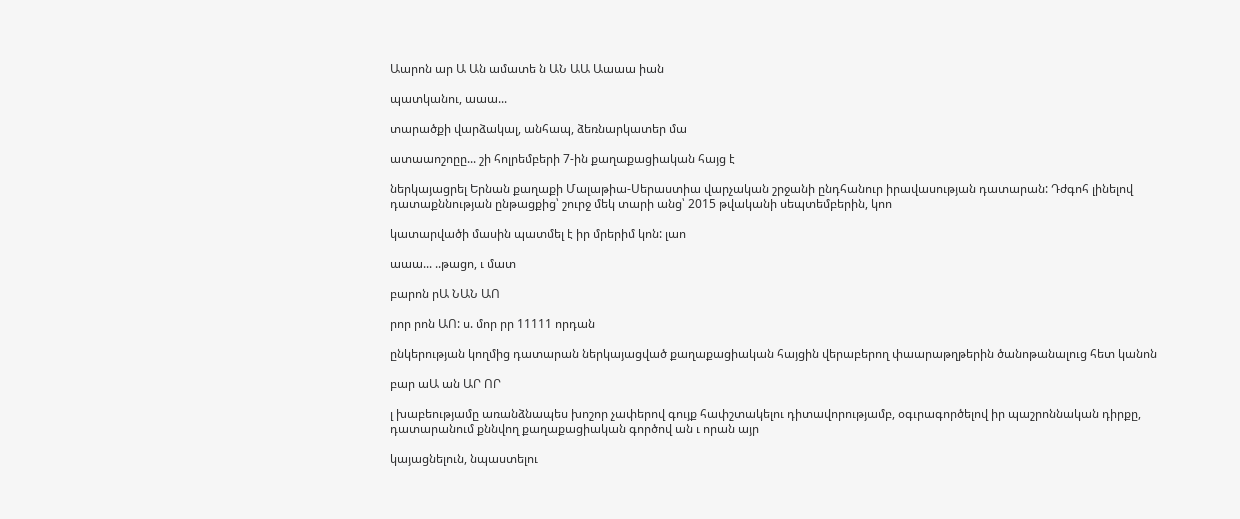Աարոն ար Ա Ան ամատե ն ԱՆ ԱԱ Աաաա իան

պատկանու, աաա...

տարածքի վարձակալ, անհապ, ձեռնարկատեր մա

ատաաոշոըը... շի հոլրեմբերի 7-ին քաղաքացիական հայց է

ներկայացրել Երնան քաղաքի Մալաթիա-Սերաստիա վարչական շրջանի ընդհանուր իրավասության դատարան: Դժգոհ լինելով դատաքննության ընթացքից՝ շուրջ մեկ տարի անց՝ 2015 թվականի սեպտեմբերին, կոո

կատարվածի մասին պատմել է իր մրերիմ կոն: լաո

աաա... ..թացո, ւ մատ

բարոն րԱ ՆԱՆ ԱՈ

րոր րոն ԱՈ: ս. մոր րր 11111 որդան

ընկերության կողմից դատարան ներկայացված քաղաքացիական հայցին վերաբերող փաարաթղթերին ծանոթանալուց հետ կանոն

բար աԱ ան ԱՐ ՈՐ

լ խաբեությամը առանձնապես խոշոր չափերով գույք հափշտակելու դիտավորությամբ, օգւրագործելով իր պաշրոննական դիրքը, դատարանում քննվող քաղաքացիական գործով ան ւ որան այր

կայացնելուն, նպաստելու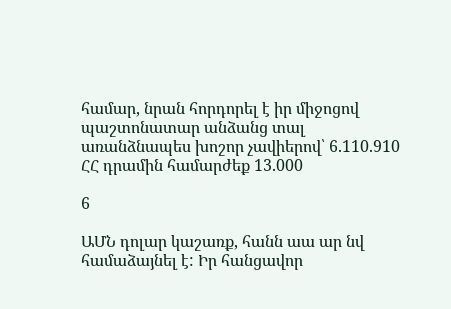համար, նրան հորդորել է իր միջոցով պաշտոնատար անձանց տալ առանձնապես խոշոր չավիերով՝ 6.110.910 ՀՀ դրամին համարժեք 13.000

6

ԱՄՆ դոլար կաշառք, հանն աա ար նվ համաձայնել է: Իր հանցավոր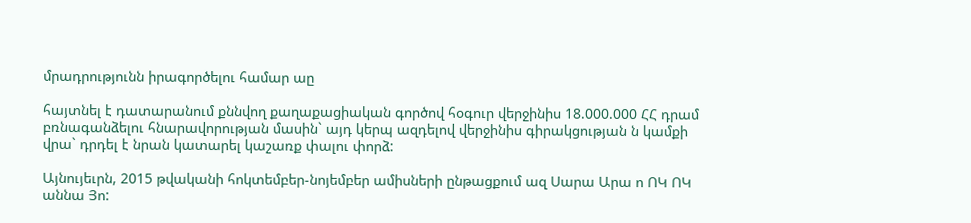մրադրությունն իրագործելու համար աը

հայտնել է դատարանում քննվող քաղաքացիական գործով հօգուր վերջինիս 18.000.000 ՀՀ դրամ բռնագանձելու հնարավորության մասին` այդ կերպ ազդելով վերջինիս գիրակցության ն կամքի վրա` դրդել է նրան կատարել կաշառք փալու փորձ:

Այնույեւրն, 2015 թվականի հոկտեմբեր-նոյեմբեր ամիսների ընթացքում ազ Սարա Արա ո ՈԿ ՈԿ աննա Յո: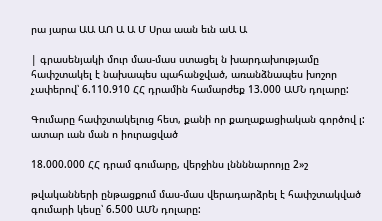րա յարա ԱԱ ԱՈ Ա Ա Մ Սրա աան եւն աԱ Ա

| գրասենյակի մուր մաս-մաս ստացել ն խարդախությամը հափշտակել է նախապես պահանջված, առանձնապես խոշոր չափերով՝ 6.110.910 ՀՀ դրամին համարժեք 13.000 ԱՄՆ դոլարը:

Գումարը հափշտակելուց հետ, քանի որ քաղաքացիական գործով լ: ատար ւան ման ո իուրացված

18.000.000 ՀՀ դրամ գումարը, վերջինս լննննարոոյը 2»շ

թվականների ընթացքում մաս-մաս վերադարձրել է հափշտակված գումարի կեսը՝ 6.500 ԱՄՆ դոլարը: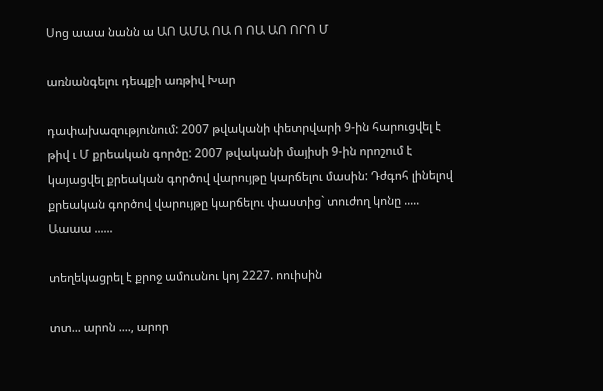Սոց աաա նանն ա ԱՈ ԱՄԱ ՈԱ Ո ՈԱ ԱՈ ՈՐՈ Մ

առնանգելու դեպքի առթիվ Խար

դափախազությունում: 2007 թվականի փետրվարի 9-ին հարուցվել է թիվ ւ Մ քրեական գործը: 2007 թվականի մայիսի 9-ին որոշում է կայացվել քրեական գործով վարույթը կարճելու մասին: Դժգոհ լինելով քրեական գործով վարույթը կարճելու փաստից` տուժող կոնը ..... Աաաա ......

տեղեկացրել է քրոջ ամուսնու կոյ 2227. ոուիսին

տտ... արոն ...., արոր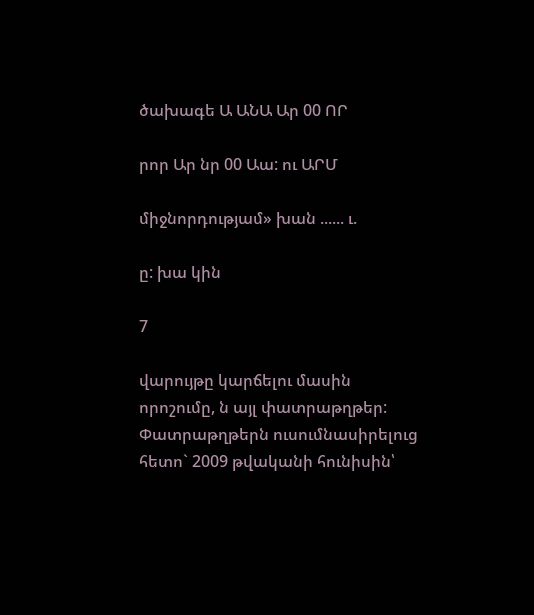ծախագե Ա ԱՆԱ Ար 00 ՈՐ

րոր Ար նր 00 Աա: ու ԱՐՄ

միջնորդությամ» խան ...... ւ.

ը: խա կին

7

վարույթը կարճելու մասին որոշումը, ն այլ փատրաթղթեր: Փատրաթղթերն ուսումնասիրելուց հետո` 2009 թվականի հունիսին՝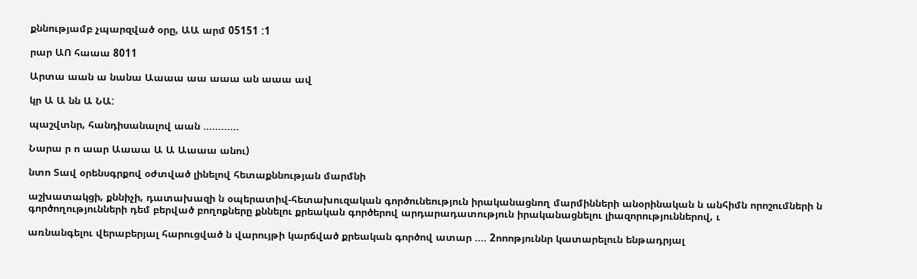քննությամբ չպարզված օրը, ԱԱ արմ 05151 :1

րար ԱՈ հաաա 8011

Արտա աան ա նանա Աաաա աա աաա ան աաա ավ

կր Ա Ա նն Ա ՆԱ:

պաշվտնր, հանդիսանալով աան ............

Նարա ր ո աար Աաաա Ա Ա Աաաա անու)

նտո Տավ օրենսգրքով օժտված լինելով հետաքննության մարմնի

աշխատակցի, քննիչի, դատախազի ն օպերատիվ-հետախուզական գործունեություն իրականացնող մարմինների անօրինական ն անհիմն որոշումների ն գործողությունների դեմ բերված բողոքները քննելու քրեական գործերով արդարադատություն իրականացնելու լիազորություններով, ւ

առնանգելու վերաբերյալ հարուցված ն վարույթի կարճված քրեական գործով ատար .... 2ոոոթյուննր կատարելուն ենթադրյալ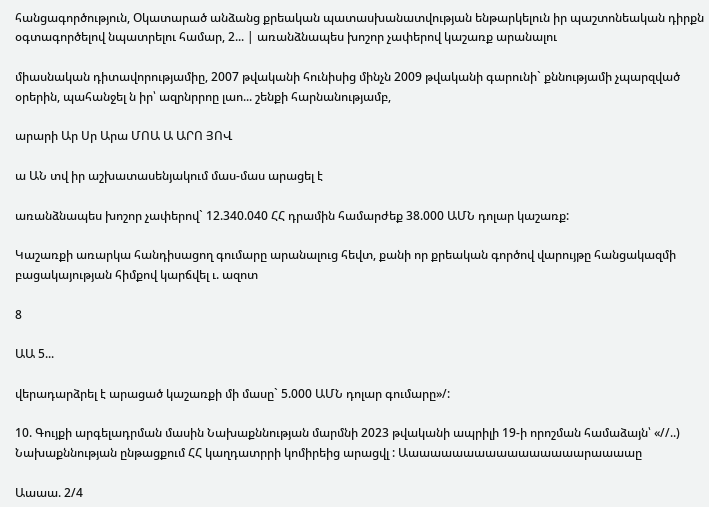հանցագործություն, Օկատարած անձանց քրեական պատասխանատվության ենթարկելուն իր պաշտոնեական դիրքն օգտագործելով նպատրելու համար, 2... | առանձնապես խոշոր չափերով կաշառք արանալու

միասնական դիտավորությամիը, 2007 թվականի հունիսից մինչն 2009 թվականի գարունի` քննությամի չպարզված օրերին, պահանջել ն իր՝ ազրնրրոը լաո... շենքի հարնանությամբ,

արարի Ար Սր Արա ՄՈԱ Ա ԱՐՈ ՅՈՎ

ա ԱՆ տվ իր աշխատասենյակում մաս-մաս արացել է

առանձնապես խոշոր չափերով` 12.340.040 ՀՀ դրամին համարժեք 38.000 ԱՄՆ դոլար կաշառք:

Կաշառքի առարկա հանդիսացող գումարը արանալուց հեվտ, քանի որ քրեական գործով վարույթը հանցակազմի բացակայության հիմքով կարճվել ւ. ազոտ

8

ԱԱ 5...

վերադարձրել է արացած կաշառքի մի մասը` 5.000 ԱՄՆ դոլար գումարը»/:

10. Գույքի արգելադրման մասին Նախաքննության մարմնի 2023 թվականի ապրիլի 19-ի որոշման համաձայն՝ «//..) Նախաքննության ընթացքում ՀՀ կաղդատրրի կոմիրեից արացվլ : Աաաաաաաաաաաաաաաաարաաաաը

Աաաա. 2/4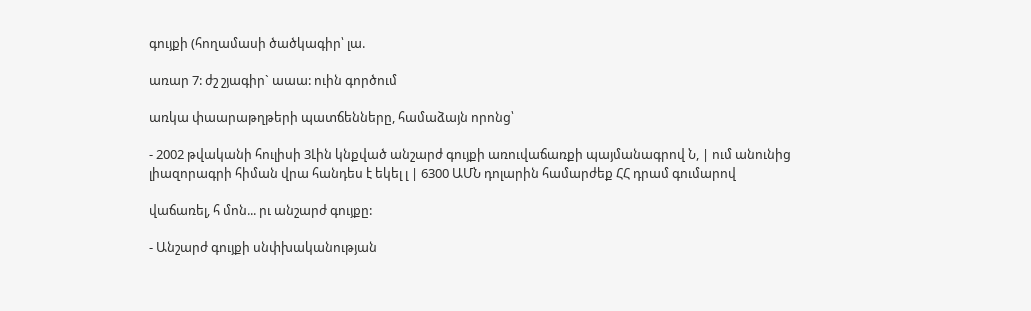գույքի (հողամասի ծածկագիր՝ լա.

առար 7: ժշ շյագիր` աաա: ուին գործում

առկա փաարաթղթերի պատճենները, համաձայն որոնց՝

- 2002 թվականի հուլիսի 3Լին կնքված անշարժ գույքի առուվաճառքի պայմանագրով Ն, | ում անունից լիազորագրի հիման վրա հանդես է եկել լ | 6300 ԱՄՆ դոլարին համարժեք ՀՀ դրամ գումարով

վաճառել, հ մոն... րւ անշարժ գույքը:

- Անշարժ գույքի սնփխականության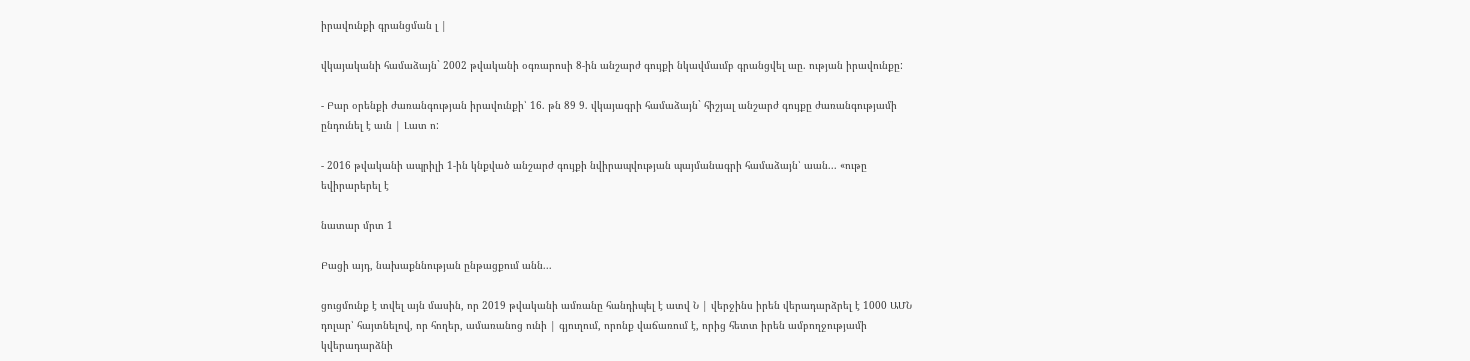իրավունքի գրանցման լ |

վկայականի համաձայն` 2002 թվականի օգռարոսի 8-ին անշարժ գույքի նկավմաւմբ գրանցվել աը. ության իրավունքը:

- Բար օրենքի ժառանգության իրավունքի՝ 16. թն 89 9. վկայագրի համաձայն` հիշյալ անշարժ գույքը ժառանգությամի ընդունել է աւն | Լատ ո:

- 2016 թվականի ապրիլի 1-ին կնքված անշարժ գույքի նվիրապվության պայմանագրի համաձայն՝ աան... «ութը եվիրարերել է

նատար մրտ 1

Բացի այդ, նախաքննության ընթացքում անն...

ցուցմունք է տվել այն մասին, որ 2019 թվականի ամռանը հանդիպել է ատվ Ն | վերջինս իրեն վերադարձրել է 1000 ԱՄՆ դոլար՝ հայտնելով, որ հողեր, ամառանոց ունի | գյուղում, որոնք վաճառում է, որից հետտ իրեն ամբողջությամի կվերադարձնի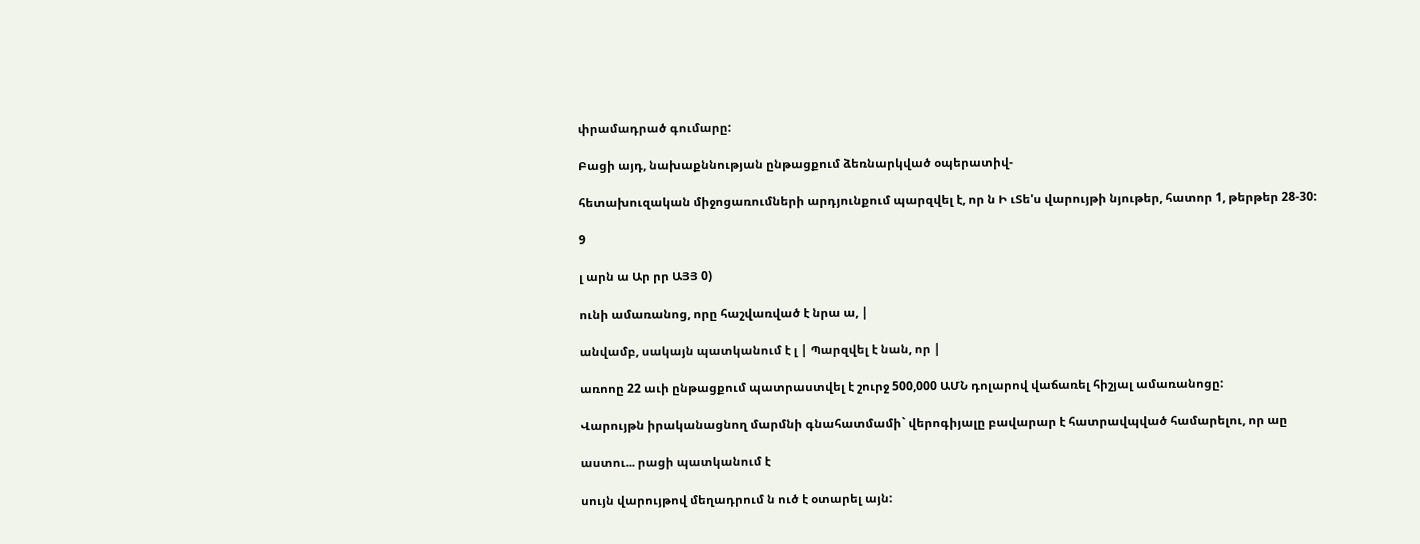փրամադրած գումարը:

Բացի այդ, նախաքննության ընթացքում ձեռնարկված օպերատիվ-

հետախուզական միջոցառումների արդյունքում պարզվել է, որ ն Ի ւՏե'ս վարույթի նյութեր, հատոր 1, թերթեր 28-30:

9

լ արն ա Ար րր ԱՅՅ 0)

ունի ամառանոց, որը հաշվառված է նրա ա, |

անվամբ, սակայն պատկանում է լ | Պարզվել է նան, որ |

առոոը 22 աւի ընթացքում պատրաստվել է շուրջ 500,000 ԱՄՆ դոլարով վաճառել հիշյալ ամառանոցը:

Վարույթն իրականացնող մարմնի գնահատմամի` վերոգիյալը բավարար է հատրավպված համարելու, որ աը

աստու... րացի պատկանում է

սույն վարույթով մեղադրում ն ուծ է օտարել այն: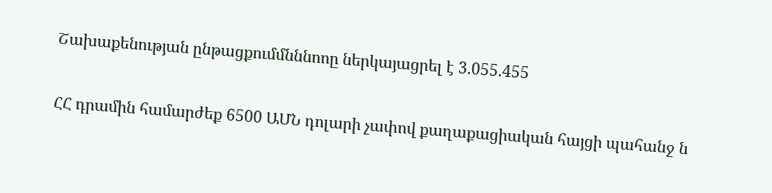Շախաքենության ընթացքումմնննոոը ներկայացրել է 3.055.455

ՀՀ դրամին համարժեք 6500 ԱՄՆ դոլարի չափով քաղաքացիական հայցի պահանջ ն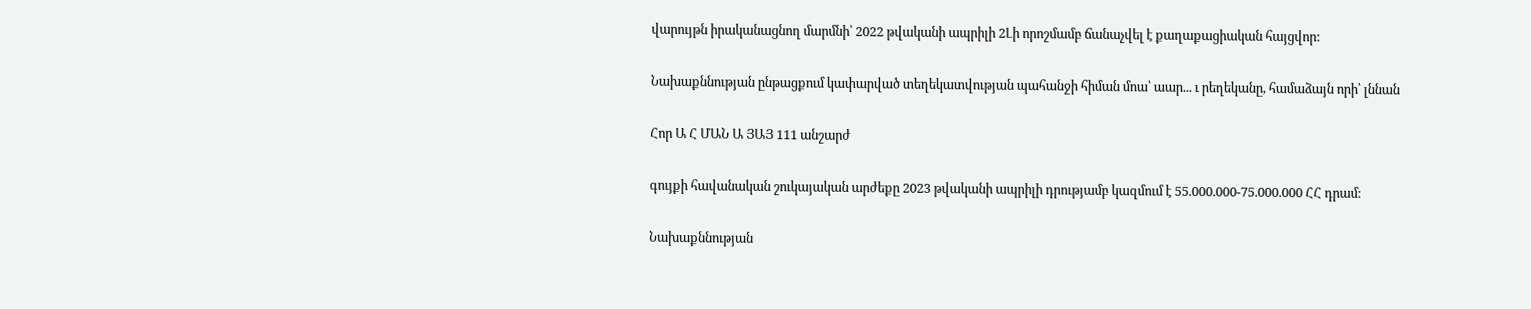վարույթն իրականացնող մարմնի՝ 2022 թվականի ապրիլի 2Լի որոշմամբ ճանաչվել է քաղաքացիական հայցվոր:

Նախաքննության ընթացքում կափարված տեղեկատվության պահանջի հիման մոա՝ աար... ւ րեղեկանը, համաձայն որի՝ լննան

Հոր Ա Հ ՄԱՆ Ա ՅԱՅ 111 անշարժ

գույքի հավանական շուկայական արժեքը 2023 թվականի ապրիլի դրությամբ կազմում է 55.000.000-75.000.000 ՀՀ դրամ:

Նախաքննության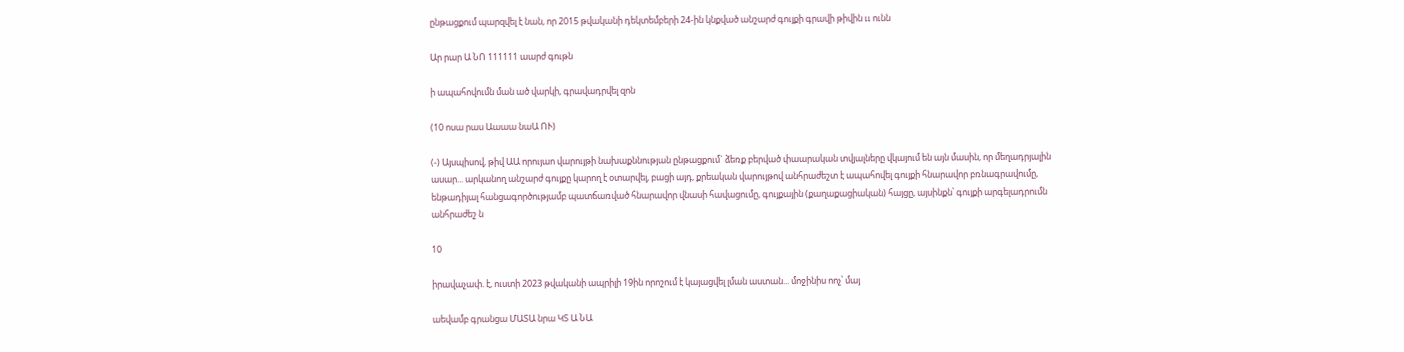ընթացքում պարզվել է նան, որ 2015 թվականի դեկտեմբերի 24-ին կնքված անշարժ գույքի գրավի թիվին ււ ունն

Ար րար Ա ՆՈ 111111 աարժ գութն

ի ապահովումն ման ած վարկի, գրավադրվել զոն

(10 ոսա րաս Աաաա նաԱ ՈՒ)

(-) Այսպիսով, թիվ ԱԱ որույաո վարույթի նախաքննության ընթացքում` ձեռք բերված փաարական տվյալները վկայում են այն մասին, որ մեղադրյալին ասար... արկանող անշարժ գույքը կարող է օտարվել, բացի այդ, քրեական վարույթով անհրաժեշտ է ապահովել գույքի հնարավոր բռնագրավումը, ենթադիյալ հանցագործությամբ պատճառված հնարավոր վնասի հավացումը, գույքային (քաղաքացիական) հայցը, այսինքն՝ գույքի արգելադրումն անհրաժեշ ն

10

իրավաչափ. է, ուստի 2023 թվականի ապրիլի 19ին որոշում է կայացվել լման աստան... մոջինիս ոոչ՝ մայ

աեվամբ գրանցա ՄԱՏԱ նրա ԿՏ Ա ՆԱ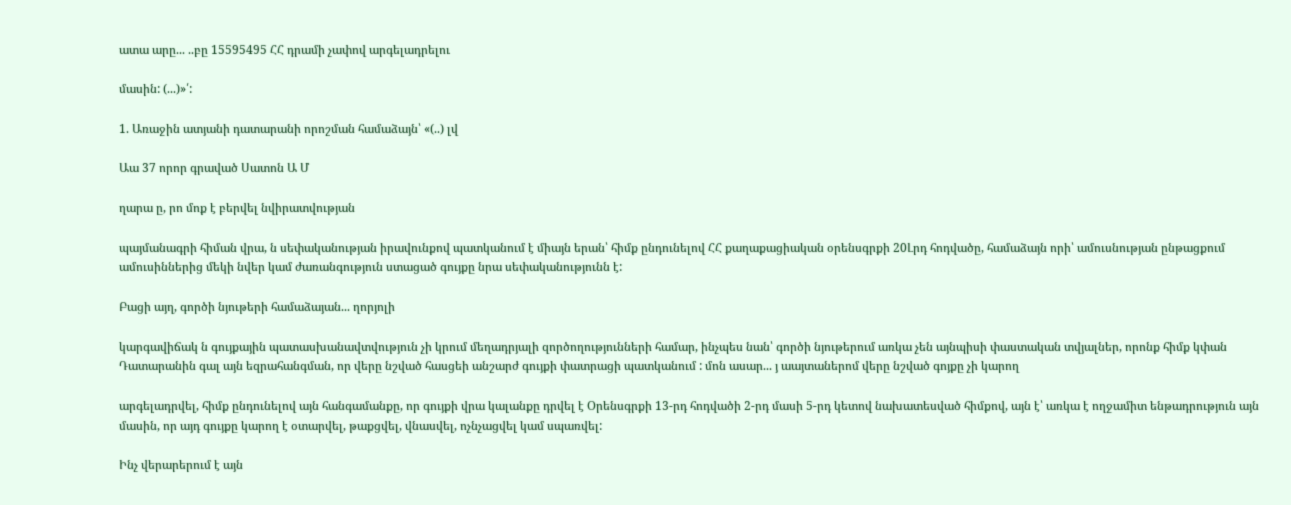ատա արը... ..բը 15595495 ՀՀ դրամի չափով արգելադրելու

մասին: (...)»՛:

1. Առաջին ատյանի դատարանի որոշման համաձայն՝ «(..) լվ

Աա 37 որոր գրաված Սատոն Ա Մ

ղարա ը, րո մոք է բերվել նվիրատվության

պայմանագրի հիման վրա, ն սեփականության իրավունքով պատկանում է միայն երան՝ հիմք ընդունելով ՀՀ քաղաքացիական օրենսգրքի 20Լրդ հոդվածը, համաձայն որի՝ ամուսնության ընթացքում ամուսիններից մեկի նվեր կամ ժառանգություն ստացած գույքը նրա սեփականությունն է:

Բացի այղ, գործի նյութերի համաձայան... ղորյոլի

կարգավիճակ ն գույքային պատասխանավտվություն չի կրում մեղադրյալի զործողությունների համար, ինչպես նան՝ գործի նյութերում առկա չեն այնպիսի փաստական տվյալներ, որոնք հիմք կփան Դատարանին գալ այն եզրահանգման, որ վերը նշված հասցեի անշարժ գույքի փատրացի պատկանում : մոն ասար... յ աայտաներոմ վերը նշված գոյքը չի կարող

արգելադրվել, հիմք ընդունելով այն հանգամանքը, որ գույքի վրա կալանքը դրվել է Օրենսգրքի 13-րդ հոդվածի 2-րդ մասի 5-րդ կետով նախատեսված հիմքով, այն է՝ առկա է ողջամիտ ենթադրություն այն մասին, որ այդ գույքը կարող է օտարվել, թաքցվել, վնասվել, ոչնչացվել կամ սպառվել:

Ինչ վերարերում է այն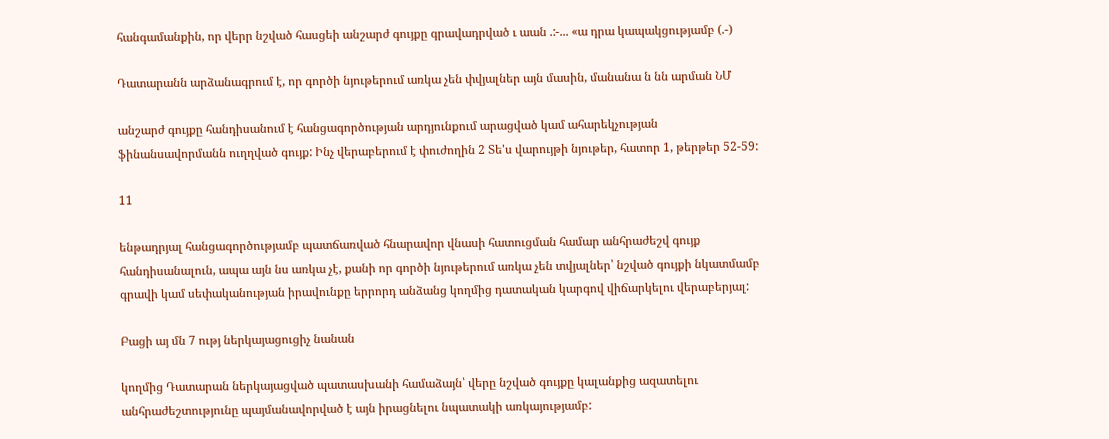հանգամանքին, որ վերր նշված հասցեի անշարժ գույքը գրավադրված ւ աան .:-... «ա դրա կապակցությամբ (.-)

Դատարանն արձանագրում է, որ գործի նյութերում առկա չեն փվյալներ այն մասին, մանանա ն նն արման ՆՄ

անշարժ գույքը հանդիսանում է հանցագործության արդյունքում արացված կամ ահարեկչության ֆինանսավորմանն ուղղված գույք: Ինչ վերաբերում է փուժողին 2 Տե'ս վարույթի նյութեր, հատոր 1, թերթեր 52-59:

11

ենթադրյալ հանցագործությամբ պատճառված հնարավոր վնասի հատուցման համար անհրաժեշվ գույք հանդիսանալուն, ապա այն նս առկա չէ, քանի որ գործի նյութերում առկա չեն տվյալներ՝ նշված գույքի նկատմամբ գրավի կամ սեփականության իրավունքը երրորդ անձանց կողմից դատական կարգով վիճարկելու վերաբերյալ:

Բացի այ մն 7 ությ ներկայացուցիչ նանան

կողմից Դատարան ներկայացված պատասխանի համաձայն՝ վերը նշված գույքը կալանքից ազատելու անհրաժեշտությունը պայմանավորված է այն իրացնելու նպատակի առկայությամբ: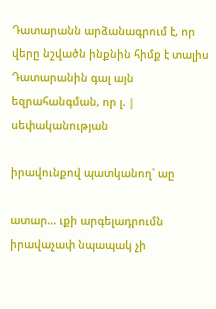Դատարանն արձանագրում է, որ վերը նշվածն ինքնին հիմք է տալիս Դատարանին գալ այն եզրահանգման, որ լ. | սեփականության

իրավունքով պատկանող` աը

ատար... ւքի արգելադրումն իրավաչափ նպապակ չի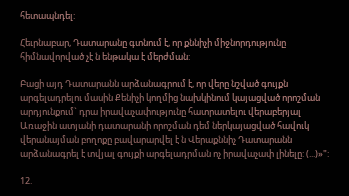հետապնդել:

Հեւրնաբար, Դատարանը գտնում է, որ քննիչի միջնորդությունը հիմնավորված չէ ն ենթակա է մերժման:

Բացի այդ Դատարանն արձանագրում է, որ վերը նշված գույքն արգելադրելու մասին Քենիչի կողմից նախկինում կայացված որոշման արդյունքում` դրա իրավաչափությունը հատրատելու վերաբերյալ Առաջին ատյանի դատարանի որոշման դեմ ներկայացված հավուկ վերանայման բողոքը բավարարվել է ն Վերաքննիչ Դատարանն արձանագրել է տվյալ գույքի արգելադրման ոչ իրավաչափ լինելը: (...)»":

12.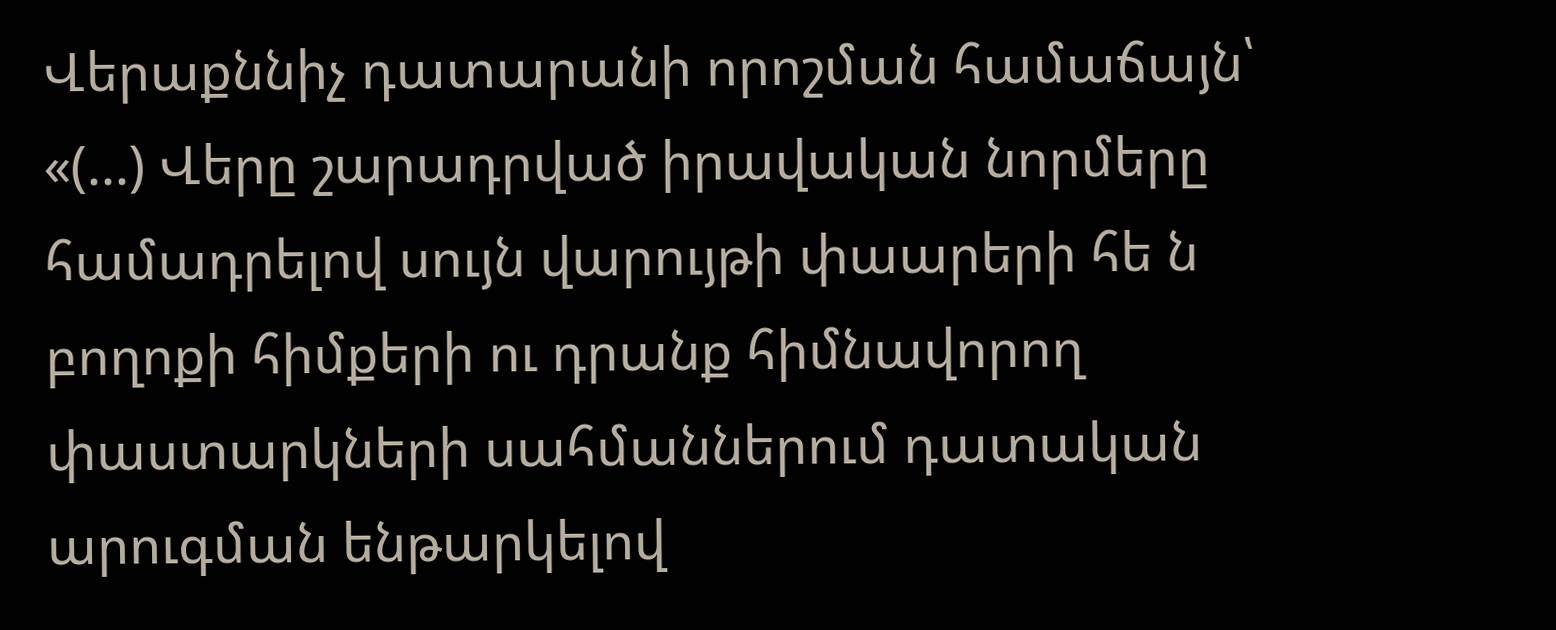Վերաքննիչ դատարանի որոշման համաճայն՝ «(...) Վերը շարադրված իրավական նորմերը համադրելով սույն վարույթի փաարերի հե ն բողոքի հիմքերի ու դրանք հիմնավորող փաստարկների սահմաններում դատական արուգման ենթարկելով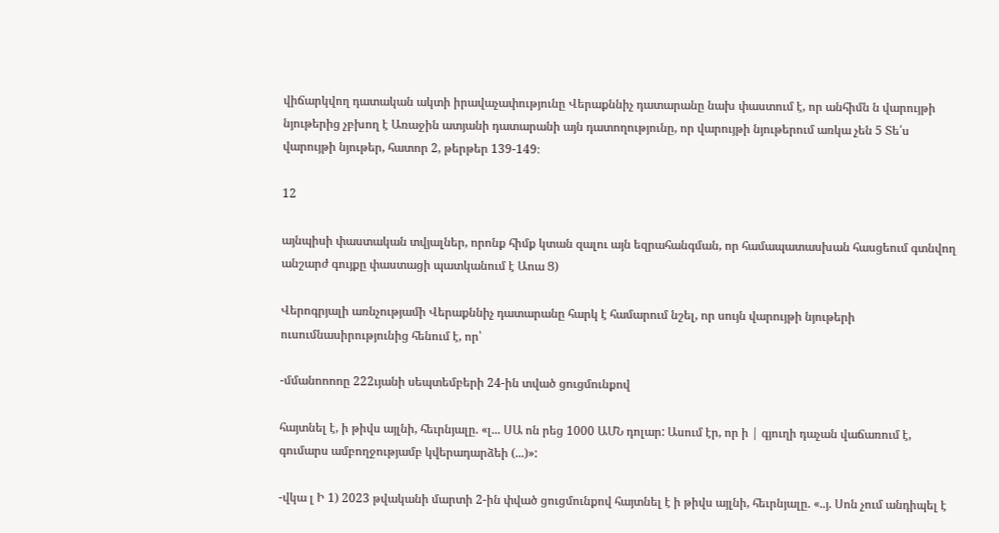վիճարկվող դատական ակտի իրավաչափությունը Վերաքննիչ դատարանը նախ փաստում է, որ անհիմն ն վարույթի նյութերից չբխող է Առաջին ատյանի դատարանի այն դատողությունը, որ վարույթի նյութերում առկա չեն 5 Տե՛ս վարույթի նյութեր, հատոր 2, թերթեր 139-149։

12

այնպիսի փաստական տվյալներ, որոնք հիմք կտան զալու այն եզրահանգման, որ համապատասխան հասցեում գտնվող անշարժ գույքը փաստացի պատկանում է Աոա Ց)

Վերոգրյալի առնչությամի Վերաքննիչ դատարանը հարկ է համարում նշել, որ սույն վարույթի նյութերի ուսումնասիրությունից հենում է, որ՝

-մմանոոոոը 222ւյանի սեպտեմբերի 24-ին տված ցուցմունքով

հայտնել է, ի թիվս այլնի, հեւրնյալը. «լ... ՍԱ ոն րեց 1000 ԱՄՆ դոլար: Ասում էր, որ ի | գյուղի դաչան վաճառում է, գումարս ամբողջությամբ կվերադարձեի (...)»:

-վկա լ Ի 1) 2023 թվականի մարտի 2-ին փված ցուցմունքով հայտնել է ի թիվս այլնի, հեւրնյալը. «..յ. Սոն չում անդիպել է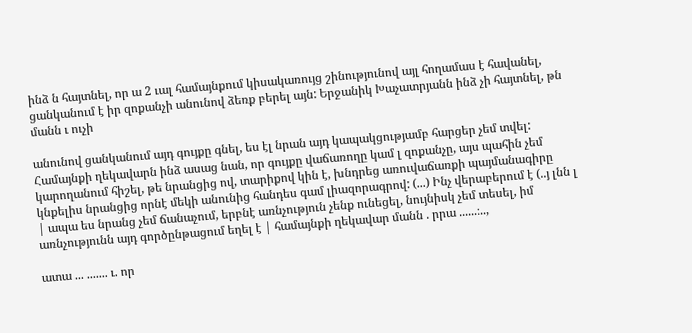ինձ ն հայտնել, որ ա 2 ւալ համայնքում կիսակառույց շինությունով այլ հողամաս է հավանել, ցանկանում է իր զոքանչի անունով ձեռք բերել այն: Երջանիկ Խաչատրյանն ինձ չի հայտնել, թն մանն ւ ուչի

անունով ցանկանում այդ գույքը գնել, ես էլ նրան այդ կապակցությամբ հարցեր չեմ տվել: Համայնքի ղեկավարն ինձ ասաց նան, որ գույքը վաճառողը կամ լ զոքանչը, այս պահին չեմ կարողանում հիշել, թե նրանցից ով, տարիքով կին է, խնդրեց առուվաճառքի պայմանագիրը կնքելիս նրանցից որնէ մեկի անունից հանդես գամ լիազորագրով: (...) Ինչ վերաբերում է (..յ լնն լ | ապա ես նրանց չեմ ճանաչում, երբնէ առնչություն չենք ունեցել, նույնիսկ չեմ տեսել, իմ առնչությունն այդ գործընթացում եղել է | համայնքի ղեկավար մանն . րրա ......։..,

ատա ... ....... ւ. որ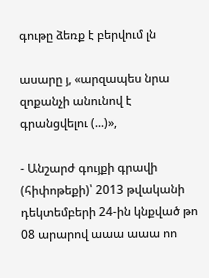գութը ձեռք է բերվում լն

ասարը յ, «արզապես նրա զոքանչի անունով է գրանցվելու (...)»,

- Անշարժ գույքի գրավի (հիփոթեքի)՝ 2013 թվականի դեկտեմբերի 24-ին կնքված թո 08 արարով աաա աաա ոո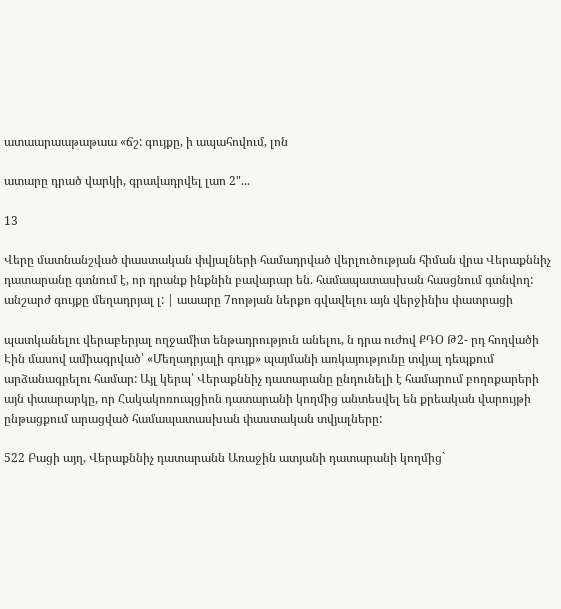ատաարաաթաթաա «ճշ: գույքը, ի ապահովում, լոն

ատարը դրած վարկի, գրավադրվել լաո 2"...

13

Վերը մատնանշված փաստական փվյալների համադրված վերլուծության հիման վրա Վերաքննիչ դատարանը գտնում է, որ դրանք ինքնին բավարար են. համապատասխան հասցնում գտնվող: անշարժ գույքը մեղադրյալ լ: | աաարը 7ոոթյան ներքո գվավելու այն վերջինիս փատրացի

պատկանելու վերաբերյալ ողջամիտ ենթադրություն անելու, ն դրա ուժով ՔԴՕ Թ2- րդ հողվածի Էին մասով ամիագրված՝ «Մեղադրյալի գույք» պայմանի առկայությունը տվյալ դեպքում արձանագրելու համար: Այլ կերպ՝ Վերաքննիչ դատարանը ընդունելի է համարում բողոքարերի այն փաարարկը, որ Հակակոռուպցիոն դատարանի կողմից անտեսվել են քրեական վարույթի ընթացքում արացված համապատասխան փաստական տվյալները:

522 Բացի այղ, Վերաքննիչ դատարանն Առաջին ատյանի դատարանի կողմից`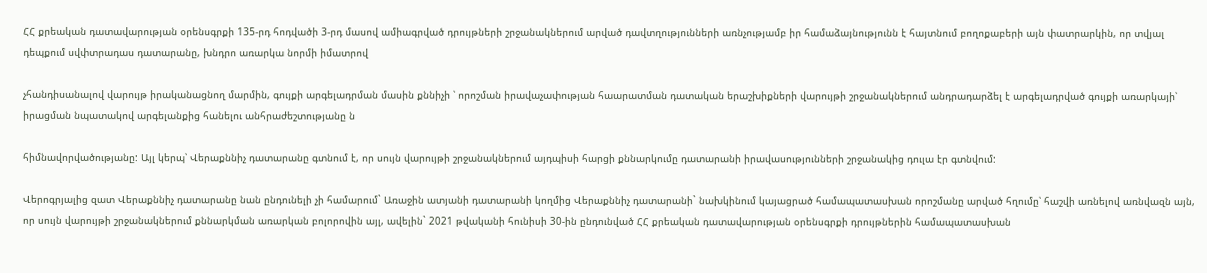ՀՀ քրեական դատավարության օրենսգրքի 135-րդ հոդվածի 3-րդ մասով ամիագրված դրույթների շրջանակներում արված դավտղությունների առնչությամբ իր համաձայնությունն է հայտնում բողոքաբերի այն փատրարկին, որ տվյալ դեպքում սվփտրադաս դատարանը, խնդրո առարկա նորմի իմատրով

չհանդիսանալով վարույթ իրականացնող մարմին, գույքի արգելադրման մասին քննիչի ՝ որոշման իրավաչափության հաարատման դատական երաշխիքների վարույթի շրջանակներում անդրադարձել է արգելադրված գույքի առարկայի՝ իրացման նպատակով արգելանքից հանելու անհրաժեշտությանը ն

հիմնավորվածությանը: Այլ կերպ՝ Վերաքննիչ դատարանը գտնում է, որ սույն վարույթի շրջանակներում այդպիսի հարցի քննարկումը դատարանի իրավասությունների շրջանակից դուլա էր գտնվում:

Վերոգրյալից զատ Վերաքննիչ դատարանը նան ընդունելի չի համարում` Առաջին ատյանի դատարանի կողմից Վերաքննիչ դատարանի` նախկինում կայացրած համապատասխան որոշմանը արված հղումը՝ հաշվի առնելով առնվազն այն, որ սույն վարույթի շրջանակներում քննարկման առարկան բոլորովին այլ, ավելին` 2021 թվականի հունիսի 30-ին ընդունված ՀՀ քրեական դատավարության օրենսգրքի դրույթներին համապատասխան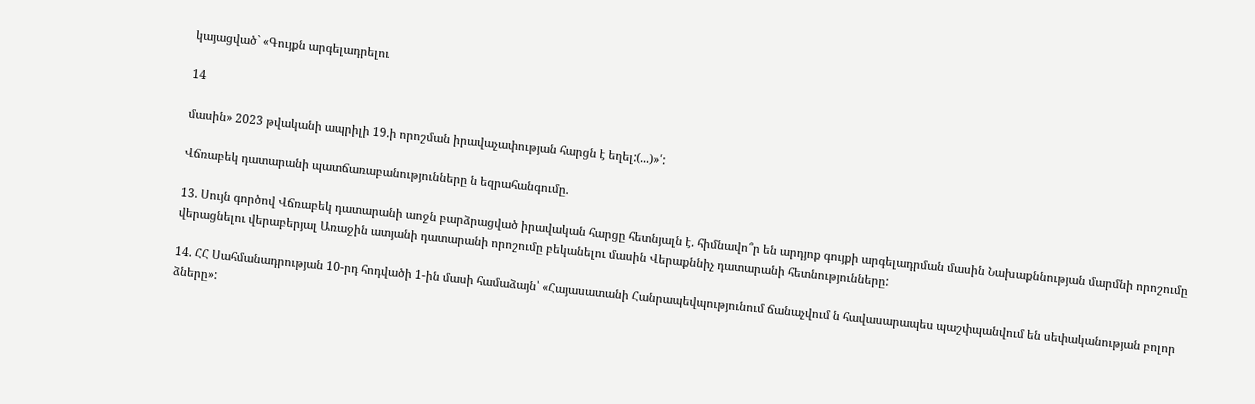կայացված` «Գույքն արգելադրելու

14

մասին» 2023 թվականի ապրիլի 19.ի որոշման իրավաչափության հարցն է եղել:(...)»՛:

Վճռաբեկ դատարանի պատճառաբանությունները ն եզրահանգումը.

13. Սույն գործով Վճռաբեկ դատարանի աոջն բարձրացված իրավական հարցը հետնյալն է. հիմնավո՞ր են արդյոք գույքի արգելադրման մասին Նախաքննության մարմնի որոշումը վերացնելու վերաբերյալ Առաջին ատյանի դատարանի որոշումը բեկանելու մասին Վերաքննիչ դատարանի հետնությունները:

14. ՀՀ Սահմանադրության 10-րդ հոդվածի 1-ին մասի համաձայն՝ «Հայասատանի Հանրապեվպությունում ճանաչվում ն հավասարապես պաշփպանվում են սեփականության բոլոր ձները»: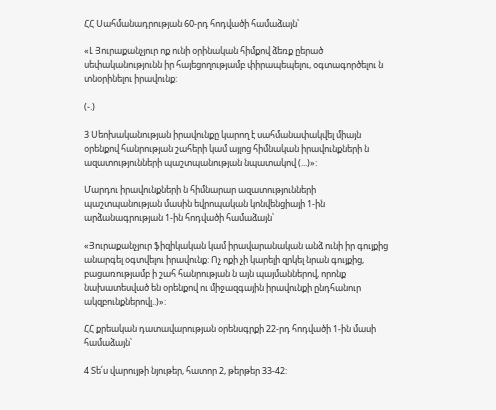ՀՀ Սահմանադրության 60-րդ հոդվածի համաձայն՝

«Լ Յուրաքանչյուր ոք ունի օրինական հիմքով ձեռք ըերած սեփականությունն իր հայեցողությամբ փիրապեպելու, օգտագործելու ն տնօրինելու իրավունք:

(-.)

3 Սեոխականության իրավունքը կարող է սահմանափակվել միայն օրենքով հանրության շահերի կամ այլոց հիմնական իրավունքների ն ազատությունների պաշտպանության նպատակով (...)»:

Մարդու իրավունքների ն հիմնարար ազատությունների պաշտպանության մասին եվրոպական կոնվենցիայի 1-ին արձանագրության 1-ին հոդվածի համաձայն՝

«Յուրաքանչյուր ֆիզիկական կամ իրավարանական անձ ունի իր գույքից անարգել օգտվելու իրավունք: Ոչ ոքի չի կարելի զրկել նրան գույքից, բացառությամբ ի շահ հանրության ն այն պայմաններով, որոնք նախատեսված են օրենքով ու միջազգային իրավունքի ընդհանուր ակզբունքներովլ..)»:

ՀՀ քրեական դատավարության օրենսգրքի 22-րդ հոդվածի 1-ին մասի համաձայն՝

4 Տե՛ս վարույթի նյութեր, հատոր 2, թերթեր 33-42: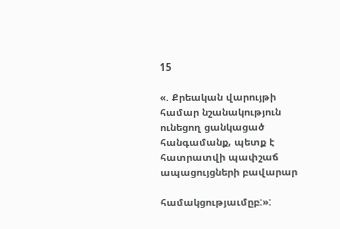15

«. Քրեական վարույթի համար նշանակություն ունեցող ցանկացած հանգամանք, պետք է հատրատվի պափշաճ ապացույցների բավարար

համակցությաւմըբ:»: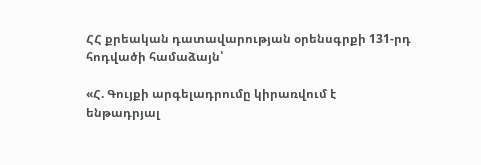ՀՀ քրեական դատավարության օրենսգրքի 131-րդ հոդվածի համաձայն՝

«Հ. Գույքի արգելադրումը կիրառվում է ենթադրյալ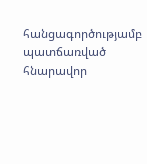հանցագործությամբ պատճառված հնարավոր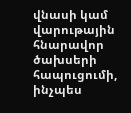վնասի կամ վարութային հնարավոր ծախսերի հապուցումի, ինչպես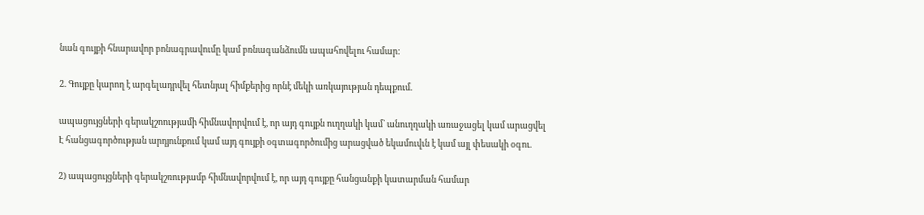նան գույքի հնարավոր բոնագրավումը կամ բռնագանձումն ապահովելու համար:

2. Գույքը կարող է արգելադրվել հետնյալ հիմքերից որնէ մեկի առկայության դեպքում.

ապացույցների գերակշոությամի հիմնավորվում է, որ այդ գույքն ուղղակի կամ` անուղղակի առաջացել կամ արացվել Է հանցագործության արդյունքում կամ այդ գույքի օգտագործումից արացված եկամուվւն է կամ այլ փեսակի օգու.

2) ապացույցների գերակշռությամբ հիմնավորվում է, որ այդ գույքը հանցանքի կատարման համար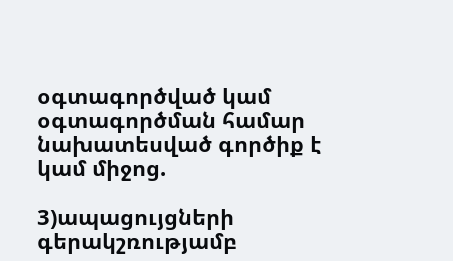օգտագործված կամ օգտագործման համար նախատեսված գործիք է կամ միջոց.

3)ապացույցների գերակշռությամբ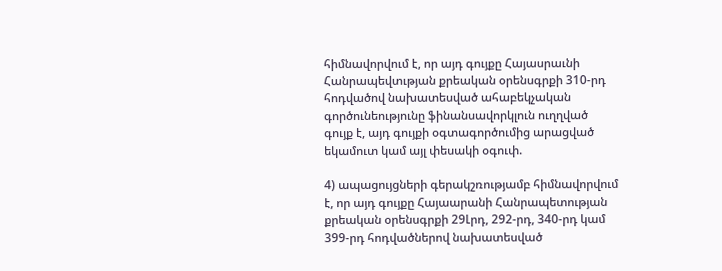հիմնավորվում է, որ այդ գույքը Հայասրաւնի Հանրապեվտւթյան քրեական օրենսգրքի 310-րդ հոդվածով նախատեսված ահաբեկչական գործունեությունը ֆինանսավորկլուն ուղղված գույք է, այդ գույքի օգտագործումից արացված եկամուտ կամ այլ փեսակի օգուփ.

4) ապացույցների գերակշռությամբ հիմնավորվում է, որ այդ գույքը Հայաարանի Հանրապետության քրեական օրենսգրքի 29Լրդ, 292-րդ, 340-րդ կամ 399-րդ հոդվածներով նախատեսված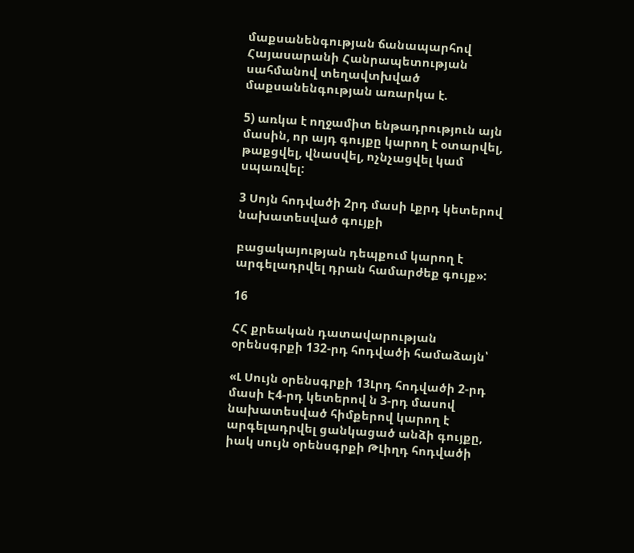մաքսանենգության ճանապարհով Հայասարանի Հանրապետության սահմանով տեղավտխված մաքսանենգության առարկա է.

5) առկա է ողջամիտ ենթադրություն այն մասին, որ այդ գույքը կարող է օտարվել, թաքցվել, վնասվել, ոչնչացվել կամ սպառվել:

3 Սոյն հոդվածի 2րդ մասի Լքրդ կետերով նախատեսված գույքի

բացակայության դեպքում կարող է արգելադրվել դրան համարժեք գույք»:

16

ՀՀ քրեական դատավարության օրենսգրքի 132-րդ հոդվածի համաձայն՝

«Լ Սույն օրենսգրքի 13Լրդ հոդվածի 2-րդ մասի Է4-րդ կետերով ն 3-րդ մասով նախատեսված հիմքերով կարող է արգելադրվել ցանկացած անձի գույքը, իակ սույն օրենսգրքի ԹԼիղդ հոդվածի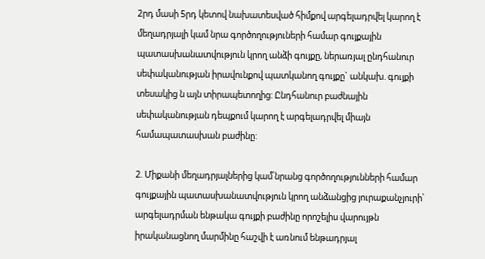2րդ մասի 5րդ կետով նախատեսված հիմքով արգելադրվել կարող է մեղադրյալի կամ նրա գործողություների համար գույքային պատասխանատվություն կրող անձի գույքը, ներառյալ ընդհանուր սեփականության իրավունքով պատկանող գույքը` անկախ. գույքի տեսակից ն այն տիրապետողից: Ընդհանուր բաժնային սեփականության դեպքում կարող է արգելադրվել միայն համապատասխան բաժինը:

2. Միքանի մեղադրյալներից կամ՛նրանց գործողությունների համար գույքային պատասխանատվություն կրող անձանցից յուրաքանչյուրի՝ արգելադրման ենթակա գույքի բաժինը որոշելիս վարույթն իրականացնող մարմինը հաշվի է առնում ենթադրյալ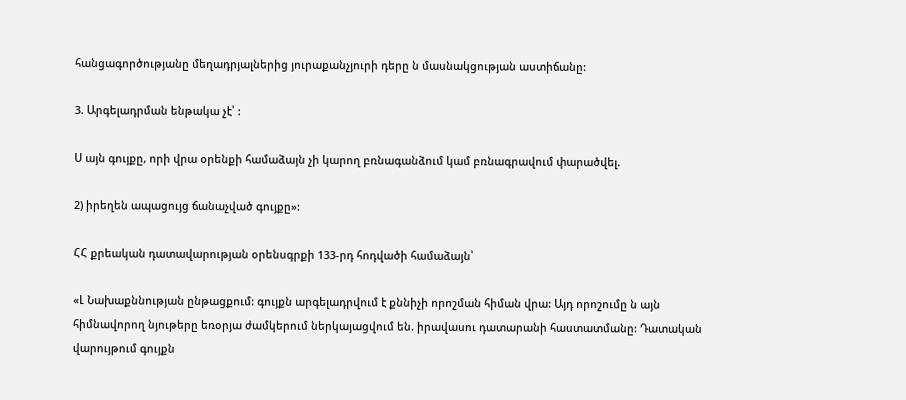հանցագործությանը մեղադրյալներից յուրաքանչյուրի դերը ն մասնակցության աստիճանը:

3. Արգելադրման ենթակա չէ՝ :

Ս այն գույքը, որի վրա օրենքի համաձայն չի կարող բռնագանձում կամ բռնագրավում փարածվել.

2) իրեղեն ապացույց ճանաչված գույքը»:

ՀՀ քրեական դատավարության օրենսգրքի 133-րդ հոդվածի համաձայն՝

«Լ Նախաքննության ընթացքում: գույքն արգելադրվում է քննիչի որոշման հիման վրա: Այդ որոշումը ն այն հիմնավորող նյութերը եռօրյա ժամկերում ներկայացվում են. իրավասու դատարանի հաստատմանը: Դատական վարույթում գույքն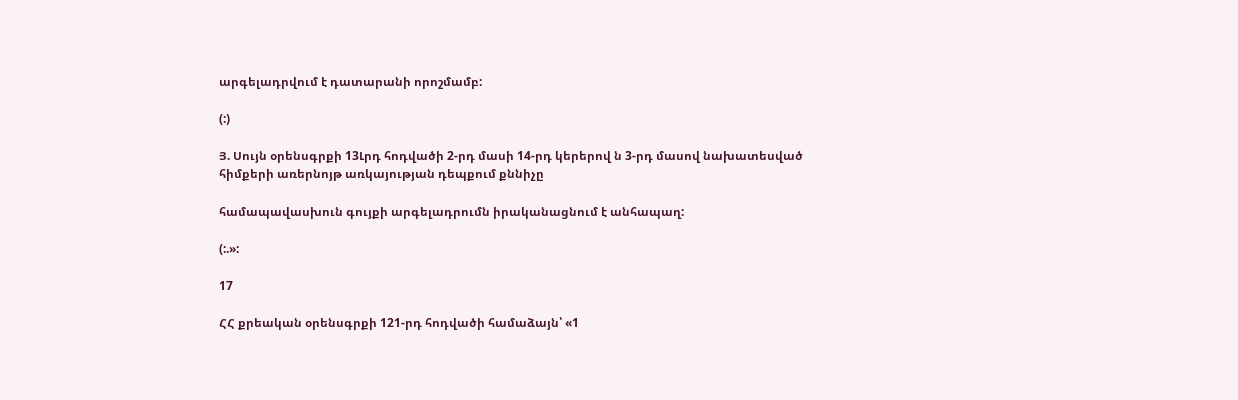արգելադրվում է դատարանի որոշմամբ:

(:)

Յ. Սույն օրենսգրքի 13Լրդ հոդվածի 2-րդ մասի 14-րդ կերերով ն 3-րդ մասով նախատեսված հիմքերի առերնոյթ առկայության դեպքում քննիչը

համապավասխուն գույքի արգելադրումն իրականացնում է անհապաղ:

(:.»:

17

ՀՀ քրեական օրենսգրքի 121-րդ հոդվածի համաձայն՝ «1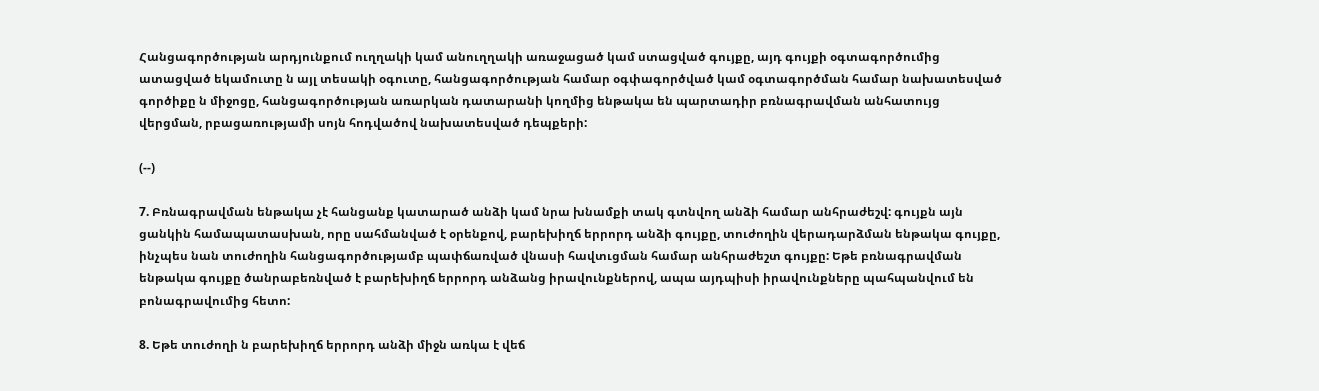Հանցագործության արդյունքում ուղղակի կամ անուղղակի առաջացած կամ ստացված գույքը, այդ գույքի օգտագործումից ատացված եկամուտը ն այլ տեսակի օգուտը, հանցագործության համար օգփագործված կամ օգտագործման համար նախատեսված գործիքը ն միջոցը, հանցագործության առարկան դատարանի կողմից ենթակա են պարտադիր բռնագրավման անհատույց վերցման, րբացառությամի սոյն հոդվածով նախատեսված դեպքերի:

(--)

7. Բռնագրավման ենթակա չէ հանցանք կատարած անձի կամ նրա խնամքի տակ գտնվող անձի համար անհրաժեշվ: գույքն այն ցանկին համապատասխան, որը սահմանված է օրենքով, բարեխիղճ երրորդ անձի գույքը, տուժողին վերադարձման ենթակա գույքը, ինչպես նան տուժողին հանցագործությամբ պափճառված վնասի հավտւցման համար անհրաժեշտ գույքը: Եթե բռնագրավման ենթակա գույքը ծանրաբեռնված է բարեխիղճ երրորդ անձանց իրավունքներով, ապա այդպիսի իրավունքները պահպանվում են բոնագրավումից հետո:

8. Եթե տուժողի ն բարեխիղճ երրորդ անձի միջն առկա է վեճ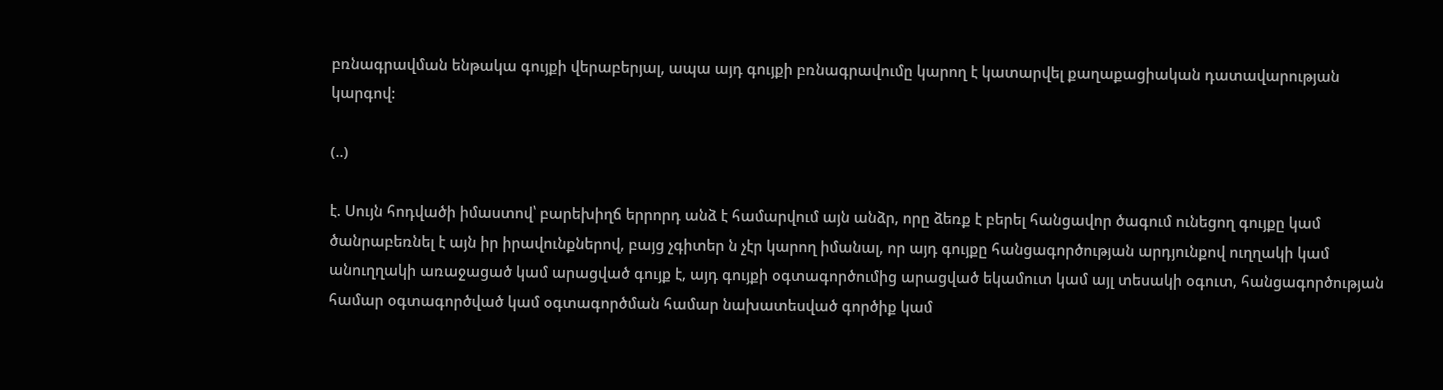բռնագրավման ենթակա գույքի վերաբերյալ, ապա այդ գույքի բռնագրավումը կարող է կատարվել քաղաքացիական դատավարության կարգով:

(..)

է. Սույն հոդվածի իմաստով՝ բարեխիղճ երրորդ անձ է համարվում այն անձր, որը ձեռք է բերել հանցավոր ծագում ունեցող գույքը կամ ծանրաբեռնել է այն իր իրավունքներով, բայց չգիտեր ն չէր կարող իմանալ, որ այդ գույքը հանցագործության արդյունքով ուղղակի կամ անուղղակի առաջացած կամ արացված գույք է, այդ գույքի օգտագործումից արացված եկամուտ կամ այլ տեսակի օգուտ, հանցագործության համար օգտագործված կամ օգտագործման համար նախատեսված գործիք կամ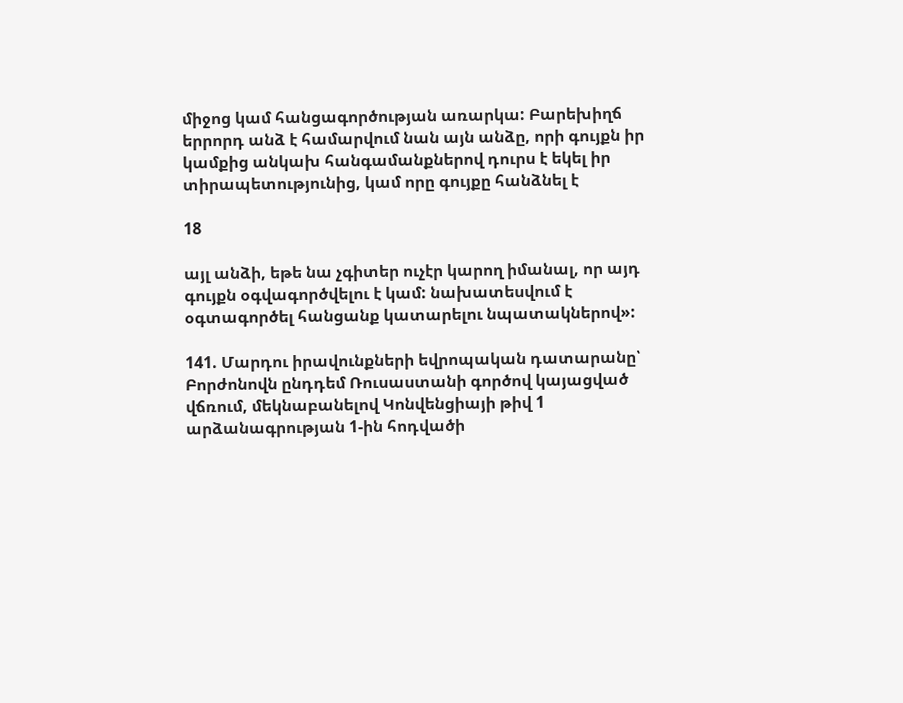միջոց կամ հանցագործության առարկա: Բարեխիղճ երրորդ անձ է համարվում նան այն անձը, որի գույքն իր կամքից անկախ հանգամանքներով դուրս է եկել իր տիրապետությունից, կամ որը գույքը հանձնել է

18

այլ անձի, եթե նա չգիտեր ուչէր կարող իմանալ, որ այդ գույքն օգվագործվելու է կամ: նախատեսվում է օգտագործել հանցանք կատարելու նպատակներով»:

141. Մարդու իրավունքների եվրոպական դատարանը՝ Բորժոնովն ընդդեմ Ռուսաստանի գործով կայացված վճռում, մեկնաբանելով Կոնվենցիայի թիվ 1 արձանագրության 1-ին հոդվածի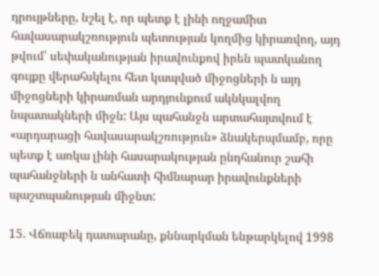դրույթները, նշել է, որ պետք է լինի ողջամիտ հավասարակշռություն պետության կողմից կիրառվող, այդ թվում՝ սեփականության իրավունքով իրեն պատկանող գույքը վերահսկելու հետ կապված միջոցների ն այդ միջոցների կիրառման արդյունքում ակնկալվող նպատակների միջն: Այս պահանջն արտահայտվում է «արդարացի հավասարակշռություն» ձնակերպմամբ, որը պետք է առկա լինի հասարակության ընդհանուր շահի պահանջների ն անհատի հիմնարար իրավունքների պաշտպանության միջնտ:

15. Վճռաբեկ դատարանը, քննարկման ենթարկելով 1998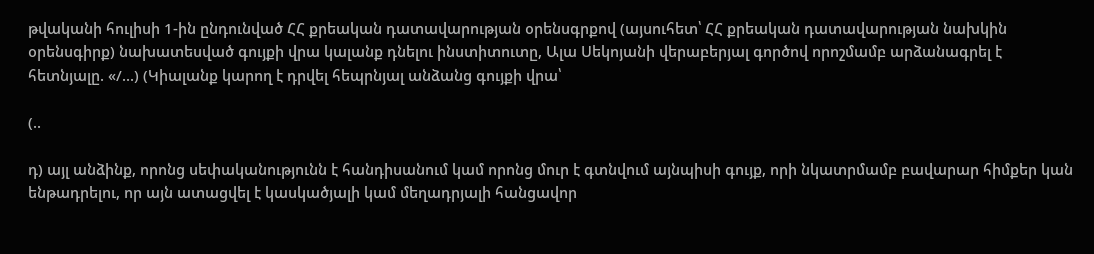թվականի հուլիսի 1-ին ընդունված ՀՀ քրեական դատավարության օրենսգրքով (այսուհետ՝ ՀՀ քրեական դատավարության նախկին օրենսգիրք) նախատեսված գույքի վրա կալանք դնելու ինստիտուտը, Ալա Սեկոյանի վերաբերյալ գործով որոշմամբ արձանագրել է հետնյալը. «/...) (Կիալանք կարող է դրվել հեպրնյալ անձանց գույքի վրա՝

(..

դ) այլ անձինք, որոնց սեփականությունն է հանդիսանում կամ որոնց մուր է գտնվում այնպիսի գույք, որի նկատրմամբ բավարար հիմքեր կան ենթադրելու, որ այն ատացվել է կասկածյալի կամ մեղադրյալի հանցավոր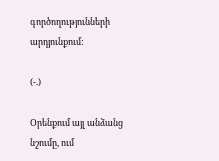գործողությունների արդյունքում:

(-.)

Օրենքում այլ անձանց նշումը, ում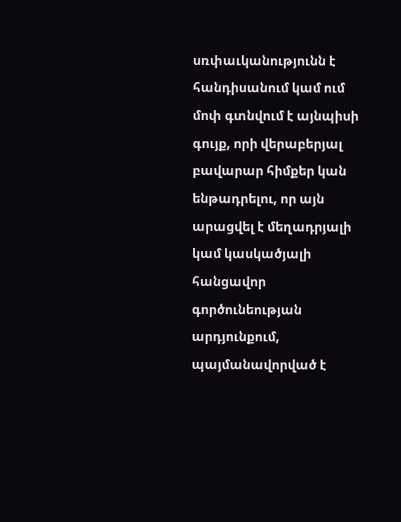սռփաւկանությունն է հանդիսանում կամ ում մոփ գտնվում է այնպիսի գույք, որի վերաբերյալ բավարար հիմքեր կան ենթադրելու, որ այն արացվել է մեղադրյալի կամ կասկածյալի հանցավոր գործունեության արդյունքում, պայմանավորված է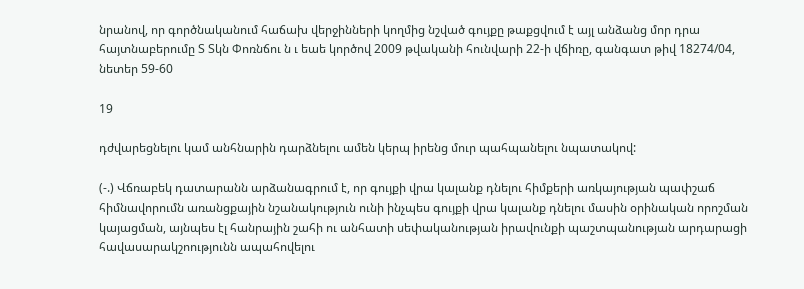նրանով, որ գործնականում հաճախ վերջինների կողմից նշված գույքը թաքցվում է այլ անձանց մոր դրա հայտնաբերումը Տ Տկն Փոռնճու ն ւ եաե կործով 2009 թվականի հունվարի 22-ի վճիռը, գանգատ թիվ 18274/04, նետեր 59-60

19

դժվարեցնելու կամ անհնարին դարձնելու ամեն կերպ իրենց մուր պահպանելու նպատակով:

(-.) Վճռաբեկ դատարանն արձանագրում է, որ գույքի վրա կալանք դնելու հիմքերի առկայության պափշաճ հիմնավորումն առանցքային նշանակություն ունի ինչպես գույքի վրա կալանք դնելու մասին օրինական որոշման կայացման, այնպես էլ հանրային շահի ու անհատի սեփականության իրավունքի պաշտպանության արդարացի հավասարակշոությունն ապահովելու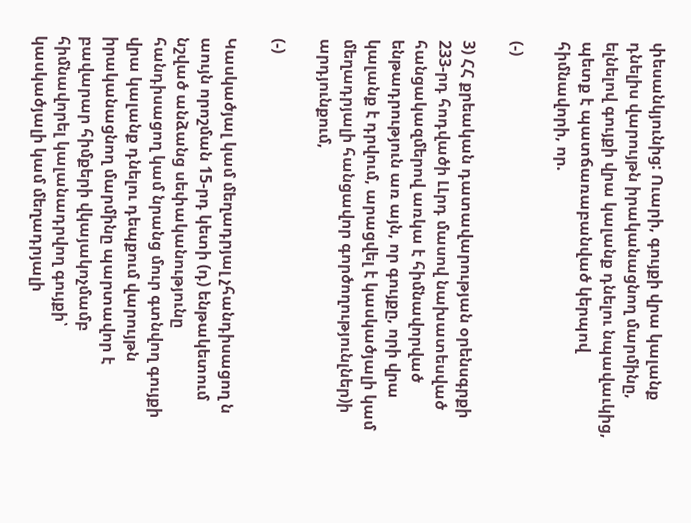փեսանկյունից: Ուարի, գույքի վրա կալանք դնելիս վարույթն իրականացնող մարմինը, ելնելով գույքի վրա կալանք դնելու նպավաւկից, պետք է պատճառաբանված կերպով հիմնավորի, որ.

(-)

3) ՀՀ քրեական դատավարության օրենսգրքի 233-րդ հոդվածի ԼԼրդ մասով նախատեսված հանցակազմերով առկա է հիմնավորված ենթադրություն առ այն, որ գույքը, որի վրա կալանք է դրվում, արացվել է կասկածյալի կամ մեղադրյալի հանցավոր գործողությունլներ)ի արդյունքում,

(-)

Կասկածյալ կամ մեղադրյալ չհանդիսացող ն աույն որոշման 15-րդ կետի (դ) ենթակետում նշված անձանց սեփականությունը հանդիսացող կամ նրանց մուր գտնվող գույքի վրա կալանք դնելու դեպքում վարույթն իրականացնող մարմինը պարտավոր է բավարար հիմքերի վկայակոչմամբ հիմնավորել կալանադրվող գույքի՝ կասկածյալի կամ մեղադրյալի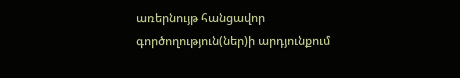առերնույթ հանցավոր գործողություն(ներ)ի արդյունքում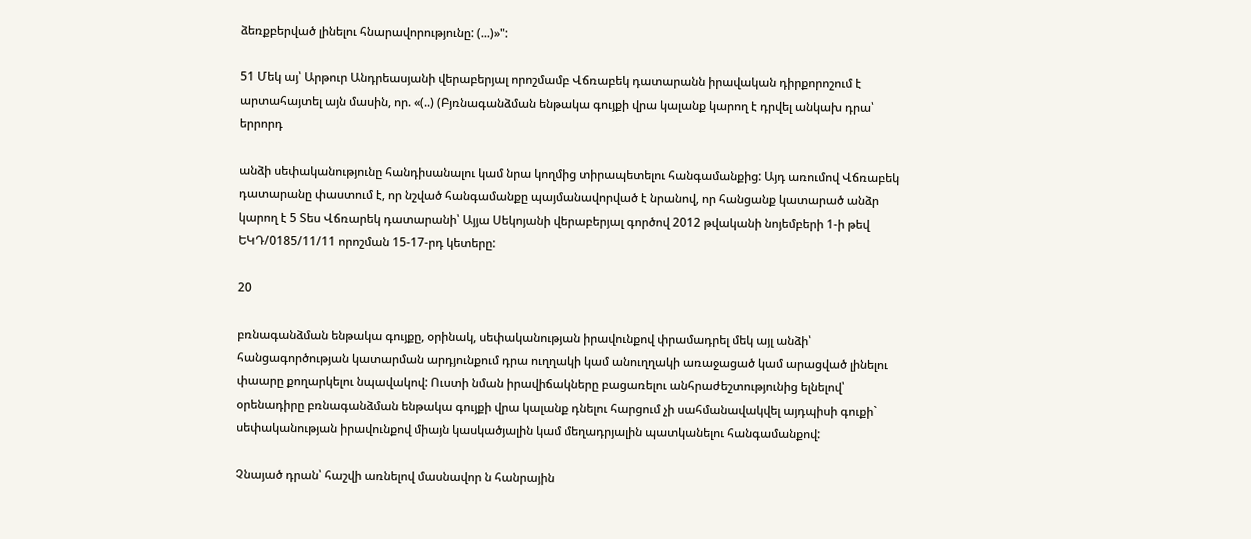ձեռքբերված լինելու հնարավորությունը: (...)»":

51 Մեկ այ՝ Արթուր Անդրեասյանի վերաբերյալ որոշմամբ Վճռաբեկ դատարանն իրավական դիրքորոշում է արտահայտել այն մասին, որ. «(..) (Բյռնագանձման ենթակա գույքի վրա կալանք կարող է դրվել անկախ դրա՝ երրորդ

անձի սեփականությունը հանդիսանալու կամ նրա կողմից տիրապետելու հանգամանքից: Այդ առումով Վճռաբեկ դատարանը փաստում է, որ նշված հանգամանքը պայմանավորված է նրանով, որ հանցանք կատարած անձր կարող է 5 Տես Վճռարեկ դատարանի՝ Այյա Սեկոյանի վերաբերյալ գործով 2012 թվականի նոյեմբերի 1-ի թեվ ԵԿԴ/0185/11/11 որոշման 15-17-րդ կետերը:

20

բռնագանձման ենթակա գույքը, օրինակ, սեփականության իրավունքով փրամադրել մեկ այլ անձի՝ հանցագործության կատարման արդյունքում դրա ուղղակի կամ անուղղակի առաջացած կամ արացված լինելու փաարը քողարկելու նպավակով: Ուստի նման իրավիճակները բացառելու անհրաժեշտությունից ելնելով՝ օրենադիրը բռնագանձման ենթակա գույքի վրա կալանք դնելու հարցում չի սահմանավակվել այդպիսի գուքի` սեփականության իրավունքով միայն կասկածյալին կամ մեղադրյալին պատկանելու հանգամանքով:

Չնայած դրան՝ հաշվի առնելով մասնավոր ն հանրային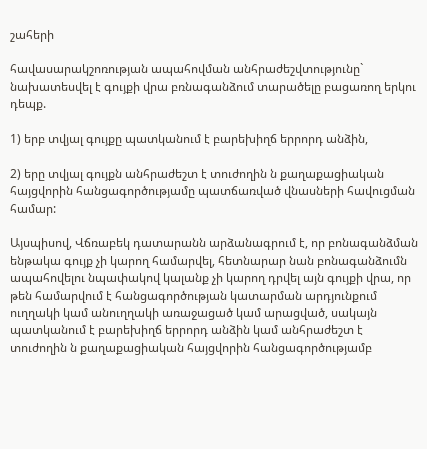շահերի

հավասարակշոռության ապահովման անհրաժեշվտությունը` նախատեսվել է գույքի վրա բռնագանձում տարածելը բացառող երկու դեպք.

1) երբ տվյալ գույքը պատկանում է բարեխիղճ երրորդ անձին,

2) երը տվյալ գույքն անհրաժեշտ է տուժողին ն քաղաքացիական հայցվորին հանցագործությամը պատճառված վնասների հավուցման համար:

Այսպիսով, Վճռաբեկ դատարանն արձանագրում է, որ բոնագանձման ենթակա գույք չի կարող համարվել, հետնարար նան բոնագանձումն ապահովելու նպափակով կալանք չի կարող դրվել այն գույքի վրա, որ թեն համարվում է հանցագործության կատարման արդյունքում ուղղակի կամ անուղղակի առաջացած կամ արացված, սակայն պատկանում է բարեխիղճ երրորդ անձին կամ անհրաժեշտ է տուժողին ն քաղաքացիական հայցվորին հանցագործությամբ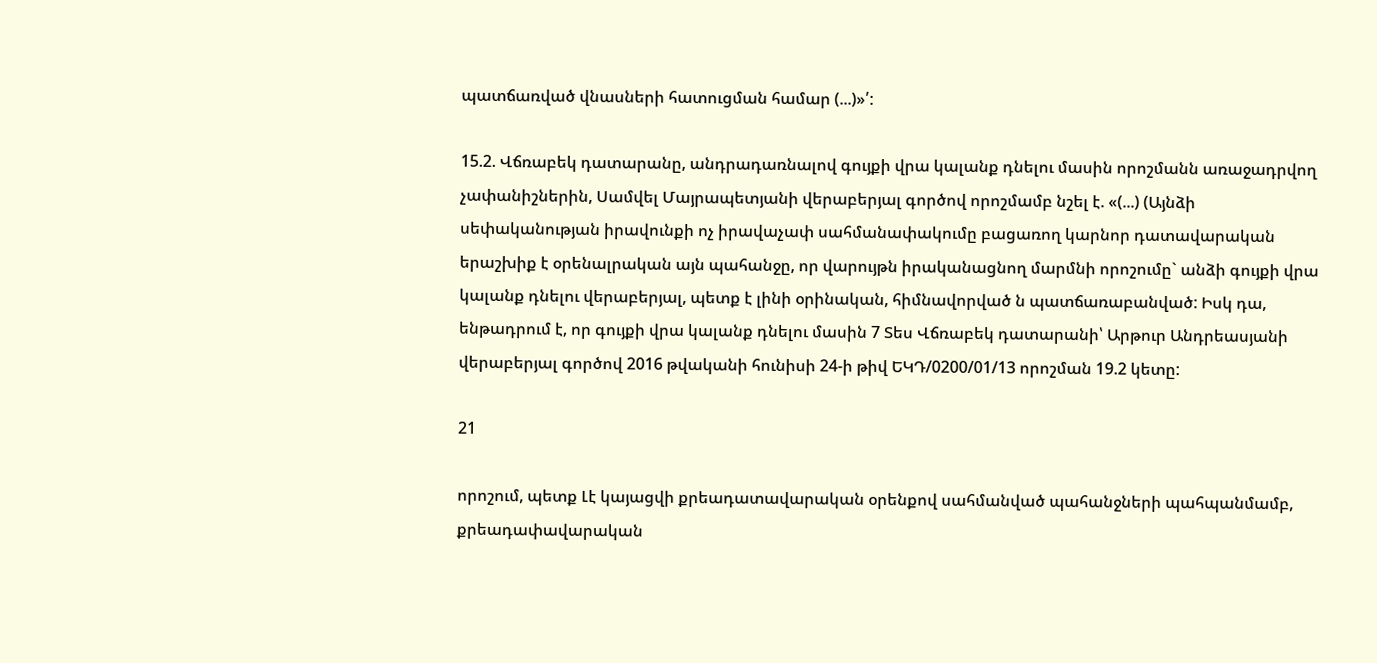պատճառված վնասների հատուցման համար (...)»՛:

15.2. Վճռաբեկ դատարանը, անդրադառնալով գույքի վրա կալանք դնելու մասին որոշմանն առաջադրվող չափանիշներին, Սամվել Մայրապետյանի վերաբերյալ գործով որոշմամբ նշել է. «(...) (Այնձի սեփականության իրավունքի ոչ իրավաչափ սահմանափակումը բացառող կարնոր դատավարական երաշխիք է օրենալրական այն պահանջը, որ վարույթն իրականացնող մարմնի որոշումը` անձի գույքի վրա կալանք դնելու վերաբերյալ, պետք է լինի օրինական, հիմնավորված ն պատճառաբանված: Իսկ դա, ենթադրում է, որ գույքի վրա կալանք դնելու մասին 7 Տես Վճռաբեկ դատարանի՝ Արթուր Անդրեասյանի վերաբերյալ գործով 2016 թվականի հունիսի 24-ի թիվ ԵԿԴ/0200/01/13 որոշման 19.2 կետը:

21

որոշում, պետք Լէ կայացվի քրեադատավարական օրենքով սահմանված պահանջների պահպանմամբ, քրեադափավարական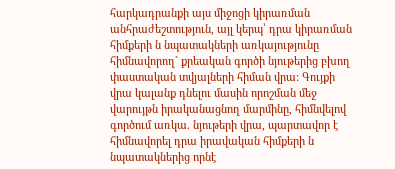հարկադրանքի այս միջոցի կիրառման անհրաժեշտություն, այլ կերպ՝ դրա կիրառման հիմքերի ն նպատակների առկայությունը հիմնավորող` քրեական գործի նյութերից բխող փաստական տվյալների հիման վրա: Գույքի վրա կալանք դնելու մասին որոշման մեջ վարույթն իրականացնող մարմինը, հիմնվելով գործում առկա. նյութերի վրա, պարտավոր է հիմնավորել դրա իրավական հիմքերի ն նպատակներից որնէ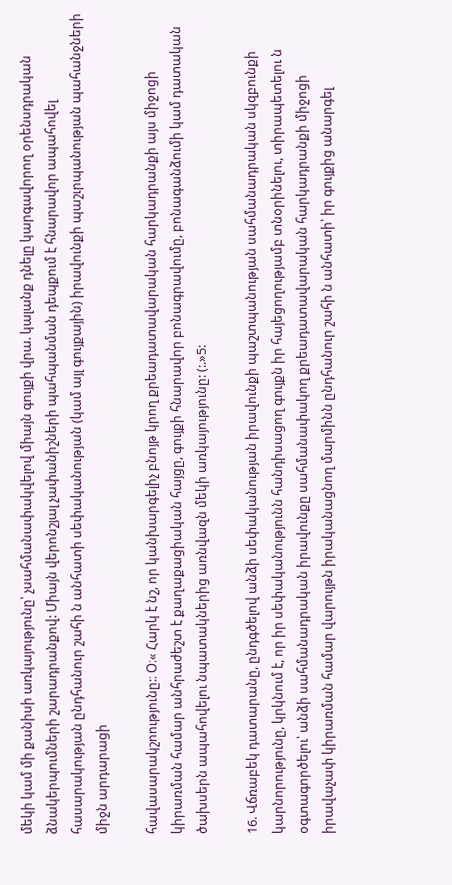մեկի կամ մի քանիսի առկայությունը՝ չսահմանափակվելով միայն գույքի վրա. կալանք դնելը կարգավորող օրենսդրական ձնակերպումների շարադրանքով: Միայն վերոնշյալ չափանիշների պահպանման դեպքում է հնարավոր ապահովել հասարակության ընդհանուր շահի ն անհատի սեփականության (կամ այլ գույքային) իրավունքի պաշւրպանության պահանջների միջն արդարացի

հավասարակշոությունը:։ Օ։« Հարկ է նշ, որ կանխարգելիչ բնոյթ կրող քրեադատավարական հարկադրանքի այս միջոցի կիրառման համար անհրաժեշտ է քաղաքացիական հայցը, գույքի հնարավոր բոնագրավումը, բոնագանձումի կամ դատական ծախսերն ապահովելու նպատակներից առնվազն մեկի առկայությունը: (:.»5:

16. Վճռաբեկ դատարանը, ընդգծելով անձի սեփականության իրավունքի պաշտպանության սահմանադրական սկզբունքի կարնորությունը, կրկնում է, որ իր սեփականությունն հանդիսացող գույքն իր հայեցողությամբ տնօրինելու, տիրապետելու ն օգտագործելու՝ անձի սահմանադրական իրավունքը սահմանափակող քրեադատավարական հարկադրանքի միջոցի իրավաչափ կիրառման համար վարույթն իրականացնող մարմինն ընդհանուր շահի ն անհատի՝ իր գույքից անարգել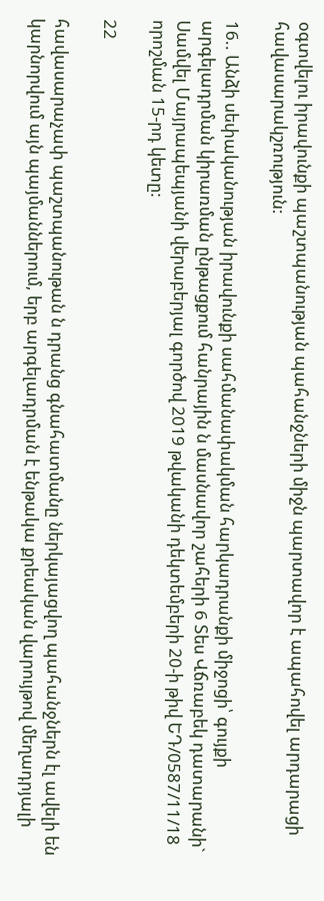օգտվելու իրավունքի պաշտպանության պահանջների միջն պարտավոր է ապահովել արդարացի հավասարակշռություն:

16.. Անձի սեփականության իրավունքի սահմանափակման հարկադրանքի միջոցի՝ գույքի արգելադրման կիրառման ընթացքում հանրային ն մասնավոր շահերի 6 Տես Վճռաբեկ դատարանի` Սամվել Մայրապեպյանի վերաբերյալ գործով 2019 թվականի դեկտեմբերի 20-ի թիվ ԵԴ/0587/11/18 որոշման 15-րդ կետը:

22

հավասարաչափ պաշտպանութան ն դրանց գնահատմանը ներկայացվող պահանջներն էլ ավելի են կարնորվում այն պայմաններում, երբ արգելադրման է ենթակա քրեական վարույթով մեղադրյալի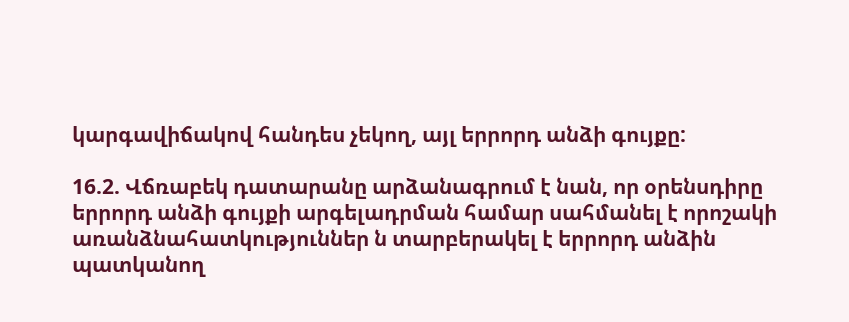կարգավիճակով հանդես չեկող, այլ երրորդ անձի գույքը:

16.2. Վճռաբեկ դատարանը արձանագրում է նան, որ օրենսդիրը երրորդ անձի գույքի արգելադրման համար սահմանել է որոշակի առանձնահատկություններ ն տարբերակել է երրորդ անձին պատկանող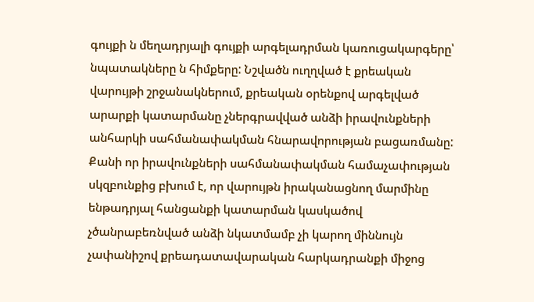գույքի ն մեղադրյալի գույքի արգելադրման կառուցակարգերը՝ նպատակները ն հիմքերը: Նշվածն ուղղված է քրեական վարույթի շրջանակներում, քրեական օրենքով արգելված արարքի կատարմանը չներգրավված անձի իրավունքների անհարկի սահմանափակման հնարավորության բացառմանը: Քանի որ իրավունքների սահմանափակման համաչափության սկզբունքից բխում է, որ վարույթն իրականացնող մարմինը ենթադրյալ հանցանքի կատարման կասկածով չծանրաբեռնված անձի նկատմամբ չի կարող միննույն չափանիշով քրեադատավարական հարկադրանքի միջոց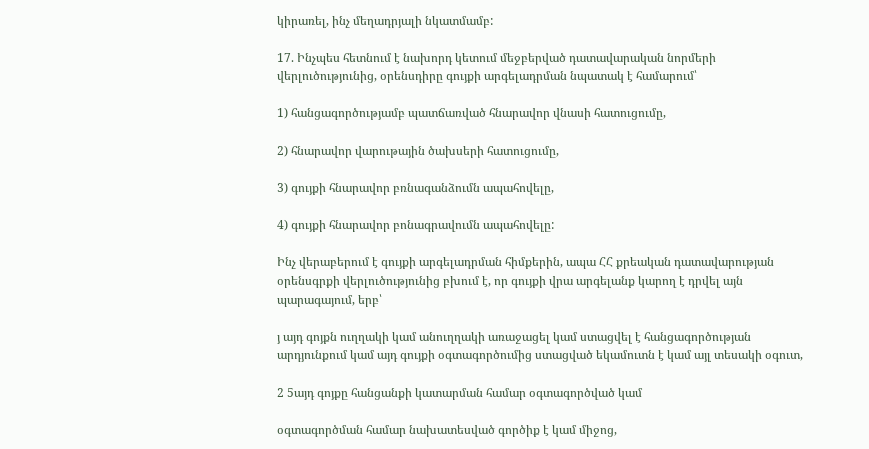կիրառել, ինչ մեղադրյալի նկատմամբ:

17. Ինչպես հետնում է նախորդ կետում մեջբերված դատավարական նորմերի վերլուծությունից, օրենսդիրը գույքի արգելադրման նպատակ է համարում՝

1) հանցագործությամբ պատճառված հնարավոր վնասի հատուցումը,

2) հնարավոր վարութային ծախսերի հատուցումը,

3) գույքի հնարավոր բռնագանձումն ապահովելը,

4) գույքի հնարավոր բոնագրավումն ապահովելը:

Ինչ վերաբերում է գույքի արգելադրման հիմքերին, ապա ՀՀ քրեական դատավարության օրենսգրքի վերլուծությունից բխում է, որ գույքի վրա արգելանք կարող է դրվել այն պարագայում, երբ՝

յ այդ գոյքն ուղղակի կամ անուղղակի առաջացել կամ ստացվել է հանցագործության արդյունքում կամ այդ գույքի օգտագործումից ստացված եկամուտն է կամ այլ տեսակի օգուտ,

2 5այդ գոյքը հանցանքի կատարման համար օգտագործված կամ

օգտագործման համար նախատեսված գործիք է կամ միջոց,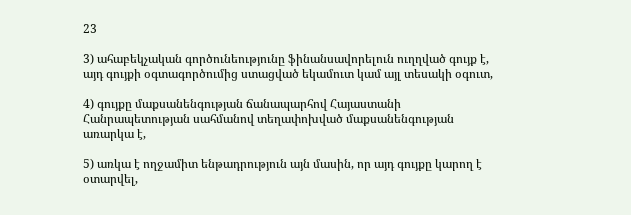23

3) ահաբեկչական գործունեությունը ֆինանսավորելուն ուղղված գույք է, այդ գույքի օգտագործումից ստացված եկամուտ կամ այլ տեսակի օգուտ,

4) գույքը մաքսանենգության ճանապարհով Հայաստանի Հանրապետության սահմանով տեղափոխված մաքսանենգության առարկա է,

5) առկա է ողջամիտ ենթադրություն այն մասին, որ այդ գույքը կարող է օտարվել,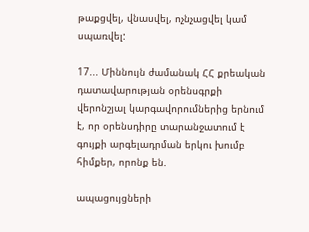թաքցվել, վնասվել, ոչնչացվել կամ սպառվել:

17... Միննույն ժամանակ ՀՀ քրեական դատավարության օրենսգրքի վերոնշյալ կարգավորումներից երնում է, որ օրենսդիրը տարանջատում է գույքի արգելադրման երկու խումբ հիմքեր, որոնք են.

ապացույցների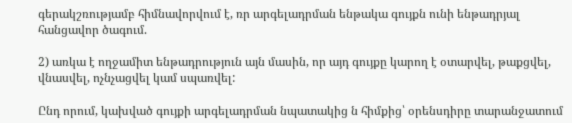գերակշռությամբ հիմնավորվում է, ռր արգելադրման ենթակա գույքն ունի ենթադրյալ հանցավոր ծագում.

2) առկա է ողջամիտ ենթադրություն այն մասին, որ այդ գույքը կարող է օտարվել, թաքցվել, վնասվել, ոչնչացվել կամ սպառվել:

Ընդ որում, կախված գույքի արգելադրման նպատակից ն հիմքից՝ օրենսդիրը տարանջատում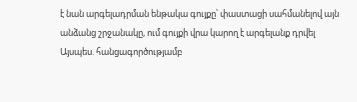է նան արգելադրման ենթակա գույքը՝ փաստացի սահմանելով այն անձանց շրջանակը, ում գույքի վրա կարող է արգելանք դրվել Այսպես. հանցագործությամբ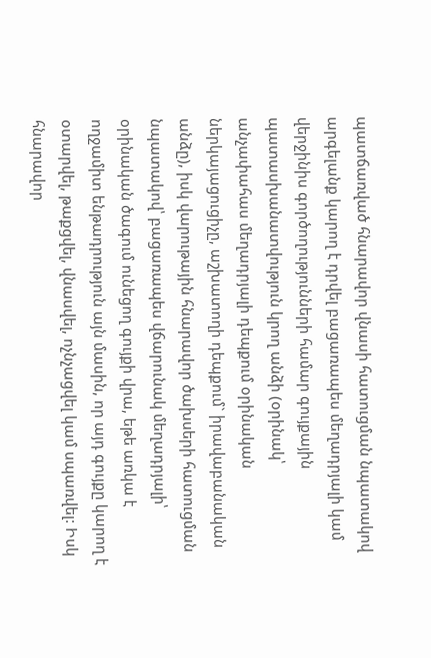պատճառված հնարավոր վնասի հատուցման նպատակով արգելանք կարող է դրվել բացառապես մեղադրյալի կամ վերջինիս գործողությունների համար գույքային պատասխանատվություն կրող անձի (օրինակ՝ անչափահաս մեղադրյալի դեպքում օրինական ներկայացուցիչը, աշխատողի դեպքում` իրավաբանական անձը), իսկ վարութային հնարավոր ծախսերի հատուցման նպատակով՝ բացառապես վճարունակ մեղադրյալի՝ օրինական ծագում ունեցող գույքի վրա, եթե առկա է ողջամիտ ենթադրություն այն մասին, որ այդ գույքը կարող է օտարվել, թաքցվել, վնասվել, ոչնչացվել կամ սպառվել: Իսկ հնարավոր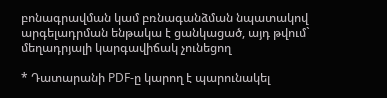բոնագրավման կամ բռնագանձման նպատակով արգելադրման ենթակա է ցանկացած, այդ թվում` մեղադրյալի կարգավիճակ չունեցող

* Դատարանի PDF-ը կարող է պարունակել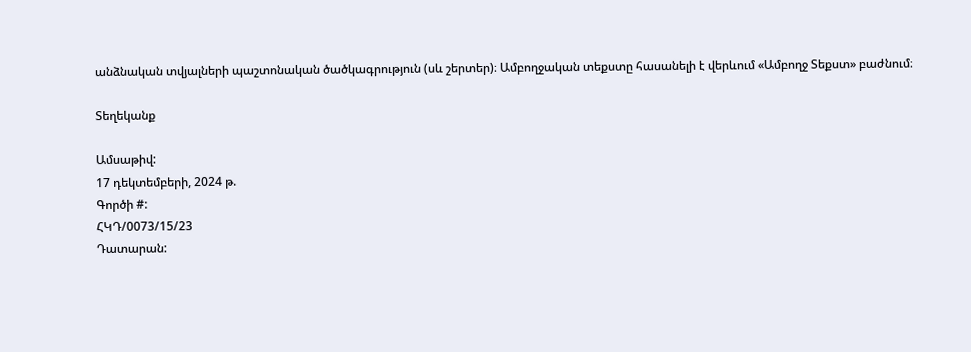անձնական տվյալների պաշտոնական ծածկագրություն (սև շերտեր)։ Ամբողջական տեքստը հասանելի է վերևում «Ամբողջ Տեքստ» բաժնում։

Տեղեկանք

Ամսաթիվ:
17 դեկտեմբերի, 2024 թ.
Գործի #:
ՀԿԴ/0073/15/23
Դատարան: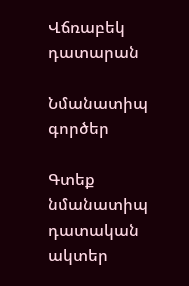Վճռաբեկ դատարան

Նմանատիպ գործեր

Գտեք նմանատիպ դատական ակտեր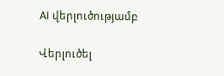AI վերլուծությամբ

Վերլուծել